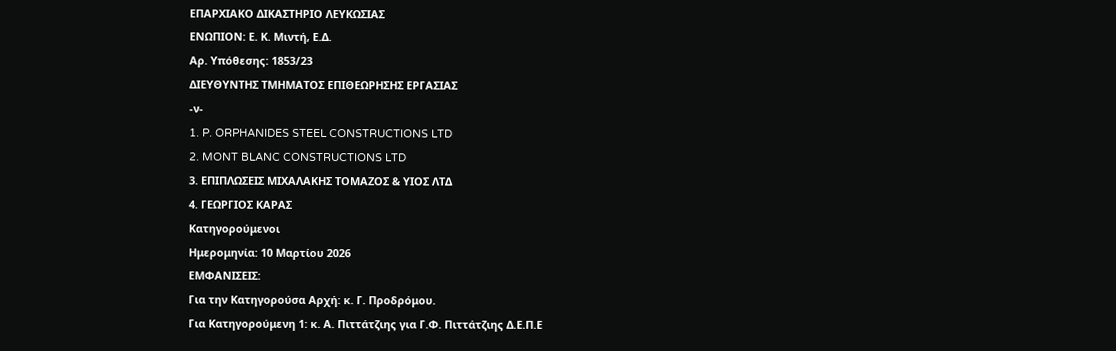ΕΠΑΡΧΙΑΚΟ ΔΙΚΑΣΤΗΡΙΟ ΛΕΥΚΩΣΙΑΣ
ΕΝΩΠΙΟΝ: Ε. Κ. Μιντή, Ε.Δ.
Αρ. Υπόθεσης: 1853/23
ΔΙΕΥΘΥΝΤΗΣ ΤΜΗΜΑΤΟΣ ΕΠΙΘΕΩΡΗΣΗΣ ΕΡΓΑΣΙΑΣ
-ν-
1. P. ORPHANIDES STEEL CONSTRUCTIONS LTD
2. MONT BLANC CONSTRUCTIONS LTD
3. ΕΠΙΠΛΩΣΕΙΣ ΜΙΧΑΛΑΚΗΣ ΤΟΜΑΖΟΣ & ΥΙΟΣ ΛΤΔ
4. ΓΕΩΡΓΙΟΣ ΚΑΡΑΣ
Κατηγορούμενοι
Ημερομηνία: 10 Μαρτίου 2026
ΕΜΦΑΝΙΣΕΙΣ:
Για την Κατηγορούσα Αρχή: κ. Γ. Προδρόμου.
Για Κατηγορούμενη 1: κ. Α. Πιττάτζιης για Γ.Φ. Πιττάτζιης Δ.Ε.Π.Ε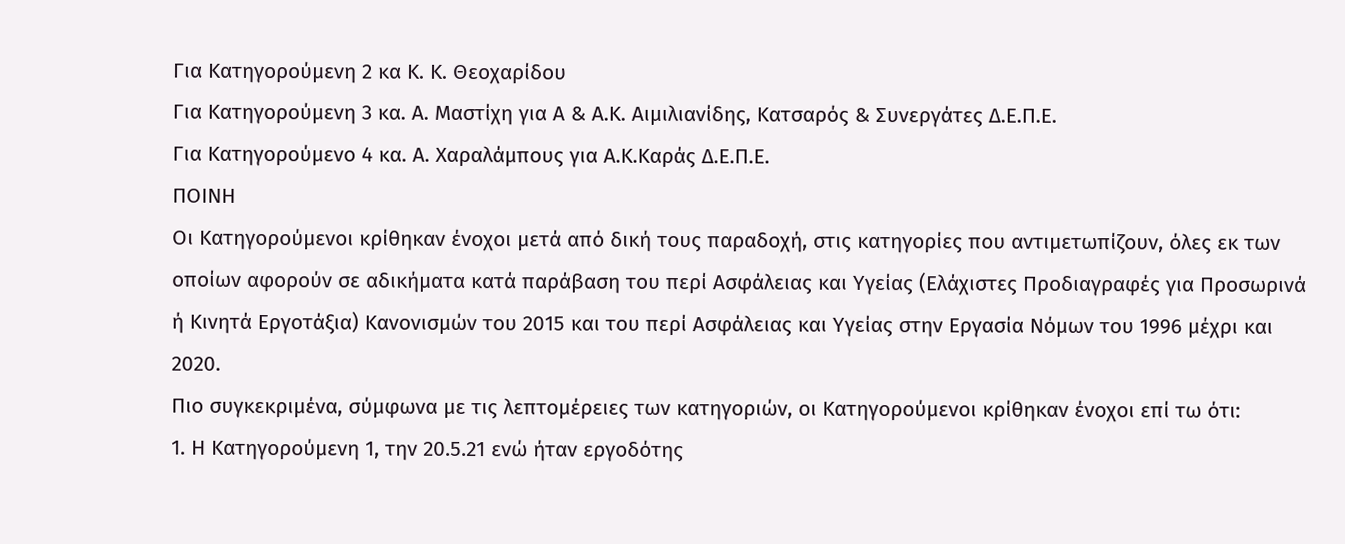Για Κατηγορούμενη 2 κα Κ. Κ. Θεοχαρίδου
Για Κατηγορούμενη 3 κα. Α. Μαστίχη για Α & Α.Κ. Αιμιλιανίδης, Κατσαρός & Συνεργάτες Δ.Ε.Π.Ε.
Για Κατηγορούμενο 4 κα. Α. Χαραλάμπους για Α.Κ.Καράς Δ.Ε.Π.Ε.
ΠΟΙΝΗ
Οι Κατηγορούμενοι κρίθηκαν ένοχοι μετά από δική τους παραδοχή, στις κατηγορίες που αντιμετωπίζουν, όλες εκ των οποίων αφορούν σε αδικήματα κατά παράβαση του περί Ασφάλειας και Υγείας (Ελάχιστες Προδιαγραφές για Προσωρινά ή Κινητά Εργοτάξια) Κανονισμών του 2015 και του περί Ασφάλειας και Υγείας στην Εργασία Νόμων του 1996 μέχρι και 2020.
Πιο συγκεκριμένα, σύμφωνα με τις λεπτομέρειες των κατηγοριών, οι Κατηγορούμενοι κρίθηκαν ένοχοι επί τω ότι:
1. Η Κατηγορούμενη 1, την 20.5.21 ενώ ήταν εργοδότης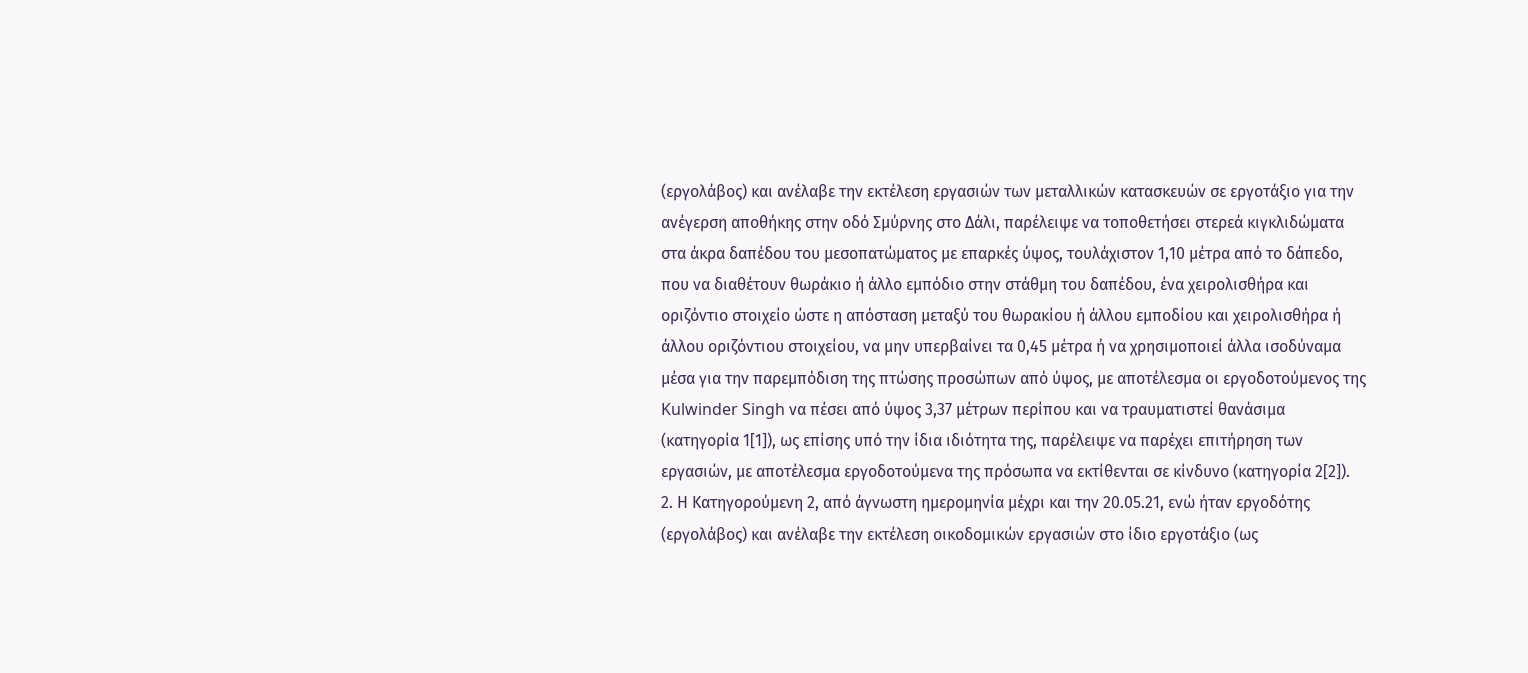(εργολάβος) και ανέλαβε την εκτέλεση εργασιών των μεταλλικών κατασκευών σε εργοτάξιο για την ανέγερση αποθήκης στην οδό Σμύρνης στο Δάλι, παρέλειψε να τοποθετήσει στερεά κιγκλιδώματα στα άκρα δαπέδου του μεσοπατώματος με επαρκές ύψος, τουλάχιστον 1,10 μέτρα από το δάπεδο, που να διαθέτουν θωράκιο ή άλλο εμπόδιο στην στάθμη του δαπέδου, ένα χειρολισθήρα και οριζόντιο στοιχείο ώστε η απόσταση μεταξύ του θωρακίου ή άλλου εμποδίου και χειρολισθήρα ή άλλου οριζόντιου στοιχείου, να μην υπερβαίνει τα 0,45 μέτρα ή να χρησιμοποιεί άλλα ισοδύναμα μέσα για την παρεμπόδιση της πτώσης προσώπων από ύψος, με αποτέλεσμα οι εργοδοτούμενος της Kulwinder Singh να πέσει από ύψος 3,37 μέτρων περίπου και να τραυματιστεί θανάσιμα (κατηγορία 1[1]), ως επίσης υπό την ίδια ιδιότητα της, παρέλειψε να παρέχει επιτήρηση των εργασιών, με αποτέλεσμα εργοδοτούμενα της πρόσωπα να εκτίθενται σε κίνδυνο (κατηγορία 2[2]).
2. Η Κατηγορούμενη 2, από άγνωστη ημερομηνία μέχρι και την 20.05.21, ενώ ήταν εργοδότης (εργολάβος) και ανέλαβε την εκτέλεση οικοδομικών εργασιών στο ίδιο εργοτάξιο (ως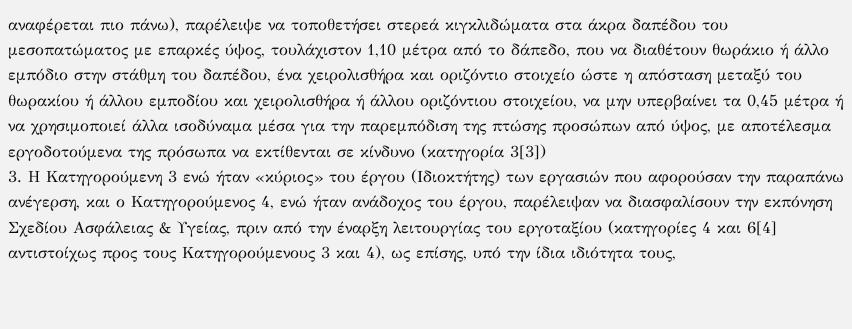αναφέρεται πιο πάνω), παρέλειψε να τοποθετήσει στερεά κιγκλιδώματα στα άκρα δαπέδου του μεσοπατώματος με επαρκές ύψος, τουλάχιστον 1,10 μέτρα από το δάπεδο, που να διαθέτουν θωράκιο ή άλλο εμπόδιο στην στάθμη του δαπέδου, ένα χειρολισθήρα και οριζόντιο στοιχείο ώστε η απόσταση μεταξύ του θωρακίου ή άλλου εμποδίου και χειρολισθήρα ή άλλου οριζόντιου στοιχείου, να μην υπερβαίνει τα 0,45 μέτρα ή να χρησιμοποιεί άλλα ισοδύναμα μέσα για την παρεμπόδιση της πτώσης προσώπων από ύψος, με αποτέλεσμα εργοδοτούμενα της πρόσωπα να εκτίθενται σε κίνδυνο (κατηγορία 3[3])
3. Η Κατηγορούμενη 3 ενώ ήταν «κύριος» του έργου (Ιδιοκτήτης) των εργασιών που αφορούσαν την παραπάνω ανέγερση, και ο Κατηγορούμενος 4, ενώ ήταν ανάδοχος του έργου, παρέλειψαν να διασφαλίσουν την εκπόνηση Σχεδίου Ασφάλειας & Υγείας, πριν από την έναρξη λειτουργίας του εργοταξίου (κατηγορίες 4 και 6[4] αντιστοίχως προς τους Κατηγορούμενους 3 και 4), ως επίσης, υπό την ίδια ιδιότητα τους,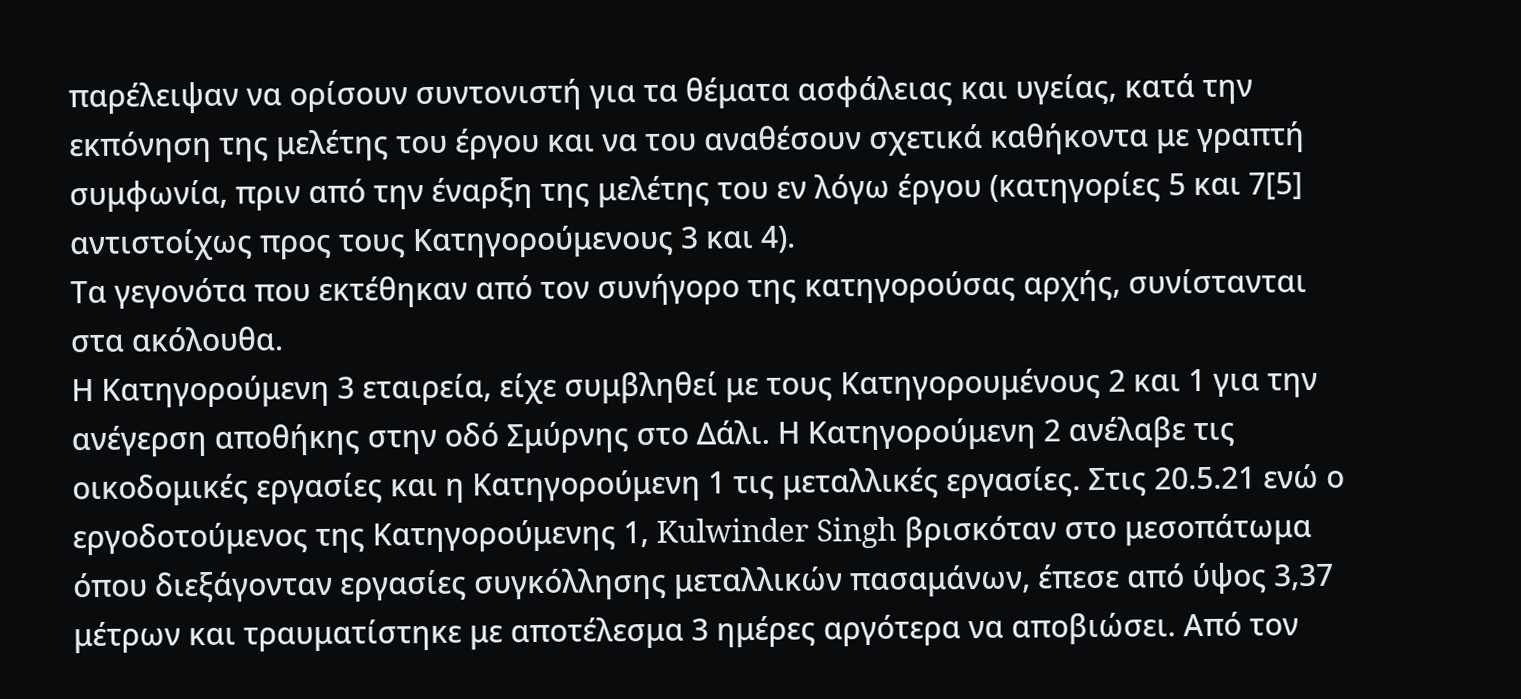παρέλειψαν να ορίσουν συντονιστή για τα θέματα ασφάλειας και υγείας, κατά την εκπόνηση της μελέτης του έργου και να του αναθέσουν σχετικά καθήκοντα με γραπτή συμφωνία, πριν από την έναρξη της μελέτης του εν λόγω έργου (κατηγορίες 5 και 7[5] αντιστοίχως προς τους Κατηγορούμενους 3 και 4).
Τα γεγονότα που εκτέθηκαν από τον συνήγορο της κατηγορούσας αρχής, συνίστανται στα ακόλουθα.
Η Κατηγορούμενη 3 εταιρεία, είχε συμβληθεί με τους Κατηγορουμένους 2 και 1 για την ανέγερση αποθήκης στην οδό Σμύρνης στο Δάλι. Η Κατηγορούμενη 2 ανέλαβε τις οικοδομικές εργασίες και η Κατηγορούμενη 1 τις μεταλλικές εργασίες. Στις 20.5.21 ενώ ο εργοδοτούμενος της Κατηγορούμενης 1, Kulwinder Singh βρισκόταν στο μεσοπάτωμα όπου διεξάγονταν εργασίες συγκόλλησης μεταλλικών πασαμάνων, έπεσε από ύψος 3,37 μέτρων και τραυματίστηκε με αποτέλεσμα 3 ημέρες αργότερα να αποβιώσει. Από τον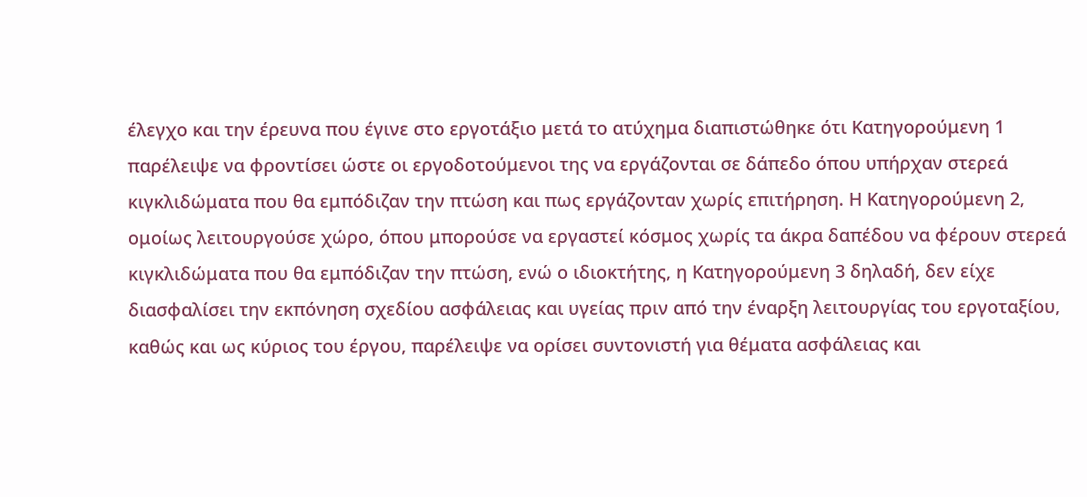έλεγχο και την έρευνα που έγινε στο εργοτάξιο μετά το ατύχημα διαπιστώθηκε ότι Κατηγορούμενη 1 παρέλειψε να φροντίσει ώστε οι εργοδοτούμενοι της να εργάζονται σε δάπεδο όπου υπήρχαν στερεά κιγκλιδώματα που θα εμπόδιζαν την πτώση και πως εργάζονταν χωρίς επιτήρηση. Η Κατηγορούμενη 2, ομοίως λειτουργούσε χώρο, όπου μπορούσε να εργαστεί κόσμος χωρίς τα άκρα δαπέδου να φέρουν στερεά κιγκλιδώματα που θα εμπόδιζαν την πτώση, ενώ ο ιδιοκτήτης, η Κατηγορούμενη 3 δηλαδή, δεν είχε διασφαλίσει την εκπόνηση σχεδίου ασφάλειας και υγείας πριν από την έναρξη λειτουργίας του εργοταξίου, καθώς και ως κύριος του έργου, παρέλειψε να ορίσει συντονιστή για θέματα ασφάλειας και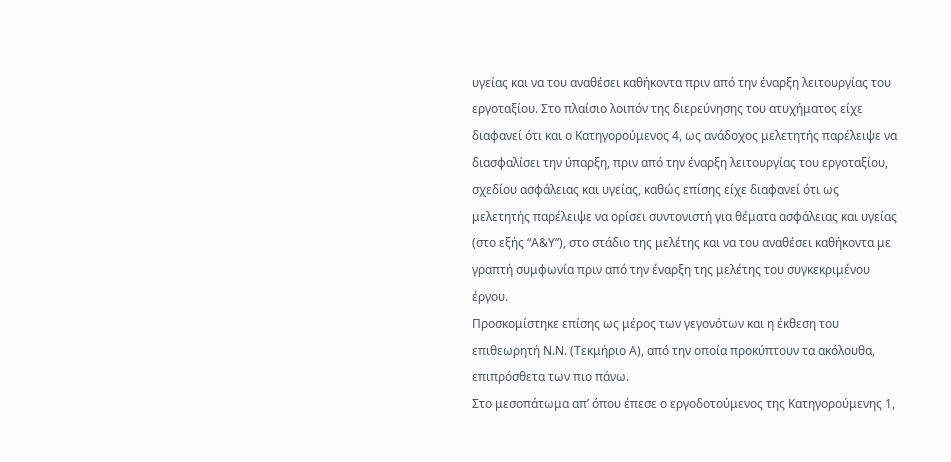υγείας και να του αναθέσει καθήκοντα πριν από την έναρξη λειτουργίας του εργοταξίου. Στο πλαίσιο λοιπόν της διερεύνησης του ατυχήματος είχε διαφανεί ότι και ο Κατηγορούμενος 4, ως ανάδοχος μελετητής παρέλειψε να διασφαλίσει την ύπαρξη, πριν από την έναρξη λειτουργίας του εργοταξίου, σχεδίου ασφάλειας και υγείας, καθώς επίσης είχε διαφανεί ότι ως μελετητής παρέλειψε να ορίσει συντονιστή για θέματα ασφάλειας και υγείας (στο εξής “Α&Υ”), στο στάδιο της μελέτης και να του αναθέσει καθήκοντα με γραπτή συμφωνία πριν από την έναρξη της μελέτης του συγκεκριμένου έργου.
Προσκομίστηκε επίσης ως μέρος των γεγονότων και η έκθεση του επιθεωρητή Ν.Ν. (Τεκμήριο Α), από την οποία προκύπτουν τα ακόλουθα, επιπρόσθετα των πιο πάνω.
Στο μεσοπάτωμα απ’ όπου έπεσε ο εργοδοτούμενος της Κατηγορούμενης 1,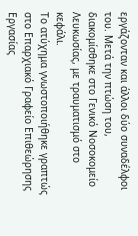εργάζονταν και άλλοι δύο συναδέλφοι του. Μετά την πτώση του, διακομίσθηκε στο Γενικό Νοσοκομείο Λευκωσίας, με τραυματισμό στο κεφάλι.
Το ατύχημα γνωστοποιήθηκε γραπτώς στο Επαρχιακό Γραφείο Επιθεώρησης Εργασίας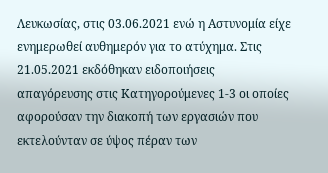Λευκωσίας, στις 03.06.2021 ενώ η Αστυνομία είχε ενημερωθεί αυθημερόν για το ατύχημα. Στις 21.05.2021 εκδόθηκαν ειδοποιήσεις απαγόρευσης στις Κατηγορούμενες 1-3 οι οποίες αφορούσαν την διακοπή των εργασιών που εκτελούνταν σε ύψος πέραν των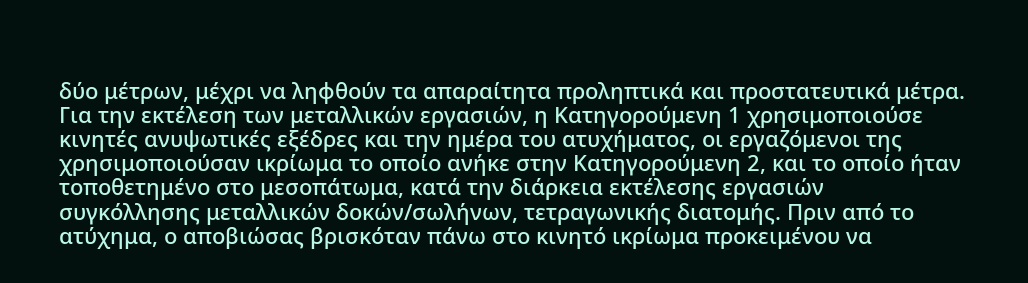δύο μέτρων, μέχρι να ληφθούν τα απαραίτητα προληπτικά και προστατευτικά μέτρα. Για την εκτέλεση των μεταλλικών εργασιών, η Κατηγορούμενη 1 χρησιμοποιούσε κινητές ανυψωτικές εξέδρες και την ημέρα του ατυχήματος, οι εργαζόμενοι της χρησιμοποιούσαν ικρίωμα το οποίο ανήκε στην Κατηγορούμενη 2, και το οποίο ήταν τοποθετημένο στο μεσοπάτωμα, κατά την διάρκεια εκτέλεσης εργασιών συγκόλλησης μεταλλικών δοκών/σωλήνων, τετραγωνικής διατομής. Πριν από το ατύχημα, ο αποβιώσας βρισκόταν πάνω στο κινητό ικρίωμα προκειμένου να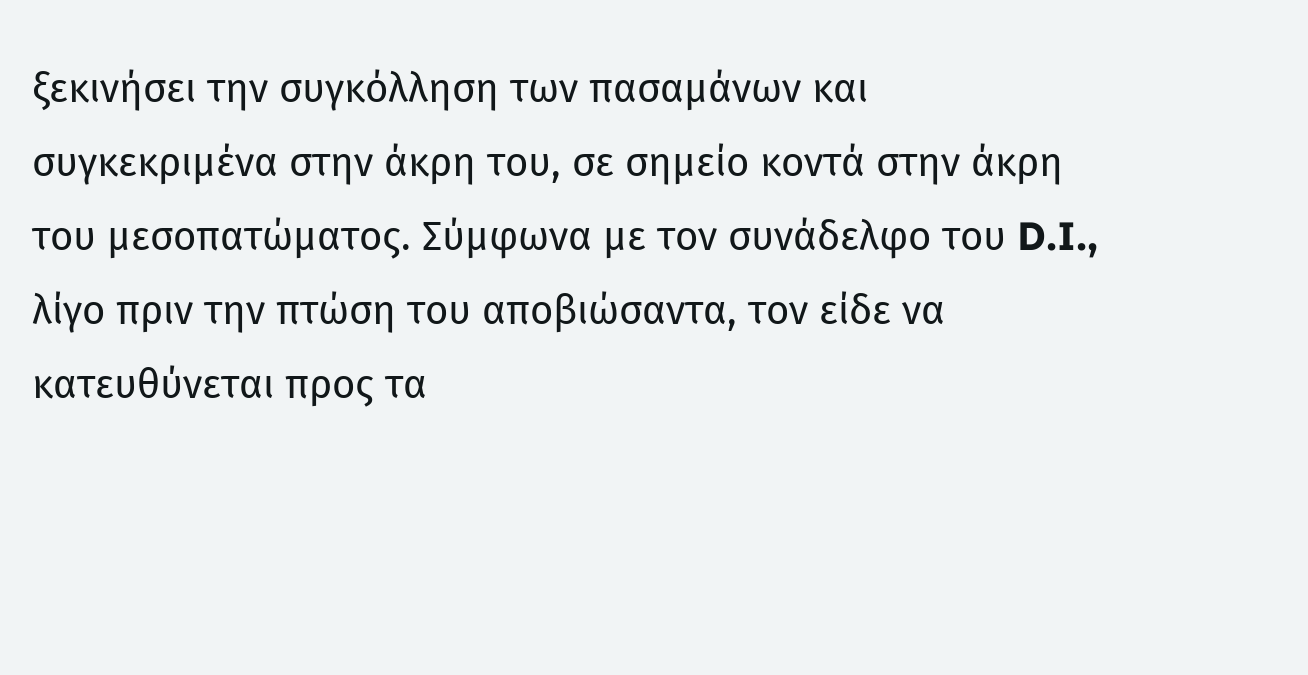ξεκινήσει την συγκόλληση των πασαμάνων και συγκεκριμένα στην άκρη του, σε σημείο κοντά στην άκρη του μεσοπατώματος. Σύμφωνα με τον συνάδελφο του D.I., λίγο πριν την πτώση του αποβιώσαντα, τον είδε να κατευθύνεται προς τα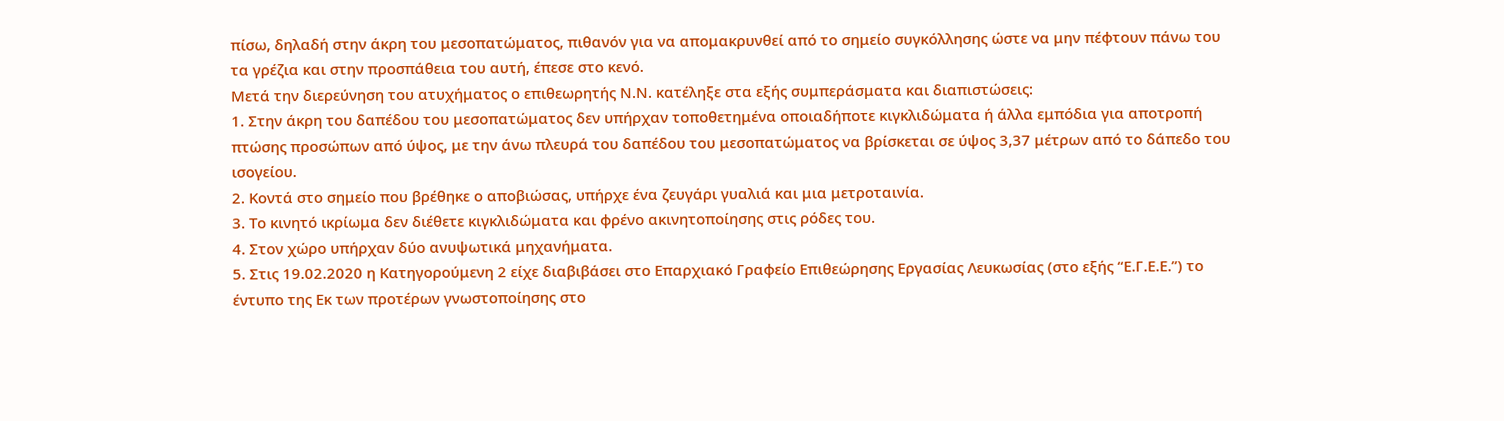πίσω, δηλαδή στην άκρη του μεσοπατώματος, πιθανόν για να απομακρυνθεί από το σημείο συγκόλλησης ώστε να μην πέφτουν πάνω του τα γρέζια και στην προσπάθεια του αυτή, έπεσε στο κενό.
Μετά την διερεύνηση του ατυχήματος ο επιθεωρητής Ν.Ν. κατέληξε στα εξής συμπεράσματα και διαπιστώσεις:
1. Στην άκρη του δαπέδου του μεσοπατώματος δεν υπήρχαν τοποθετημένα οποιαδήποτε κιγκλιδώματα ή άλλα εμπόδια για αποτροπή πτώσης προσώπων από ύψος, με την άνω πλευρά του δαπέδου του μεσοπατώματος να βρίσκεται σε ύψος 3,37 μέτρων από το δάπεδο του ισογείου.
2. Κοντά στο σημείο που βρέθηκε ο αποβιώσας, υπήρχε ένα ζευγάρι γυαλιά και μια μετροταινία.
3. Το κινητό ικρίωμα δεν διέθετε κιγκλιδώματα και φρένο ακινητοποίησης στις ρόδες του.
4. Στον χώρο υπήρχαν δύο ανυψωτικά μηχανήματα.
5. Στις 19.02.2020 η Κατηγορούμενη 2 είχε διαβιβάσει στο Επαρχιακό Γραφείο Επιθεώρησης Εργασίας Λευκωσίας (στο εξής “Ε.Γ.Ε.Ε.”) το έντυπο της Εκ των προτέρων γνωστοποίησης στο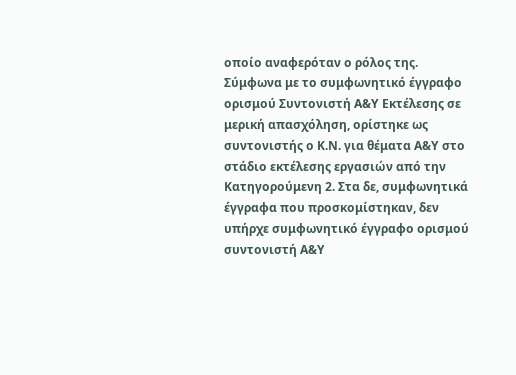οποίο αναφερόταν ο ρόλος της. Σύμφωνα με το συμφωνητικό έγγραφο ορισμού Συντονιστή Α&Υ Εκτέλεσης σε μερική απασχόληση, ορίστηκε ως συντονιστής ο Κ.Ν. για θέματα Α&Υ στο στάδιο εκτέλεσης εργασιών από την Κατηγορούμενη 2. Στα δε, συμφωνητικά έγγραφα που προσκομίστηκαν, δεν υπήρχε συμφωνητικό έγγραφο ορισμού συντονιστή Α&Υ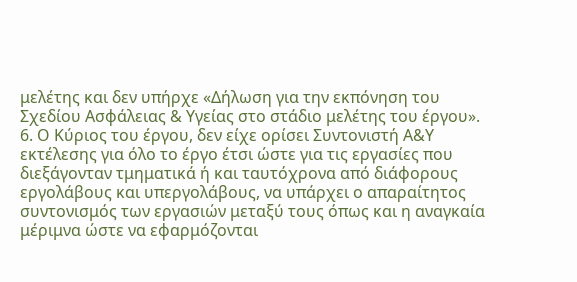μελέτης και δεν υπήρχε «Δήλωση για την εκπόνηση του Σχεδίου Ασφάλειας & Υγείας στο στάδιο μελέτης του έργου».
6. Ο Κύριος του έργου, δεν είχε ορίσει Συντονιστή Α&Υ εκτέλεσης για όλο το έργο έτσι ώστε για τις εργασίες που διεξάγονταν τμηματικά ή και ταυτόχρονα από διάφορους εργολάβους και υπεργολάβους, να υπάρχει ο απαραίτητος συντονισμός των εργασιών μεταξύ τους όπως και η αναγκαία μέριμνα ώστε να εφαρμόζονται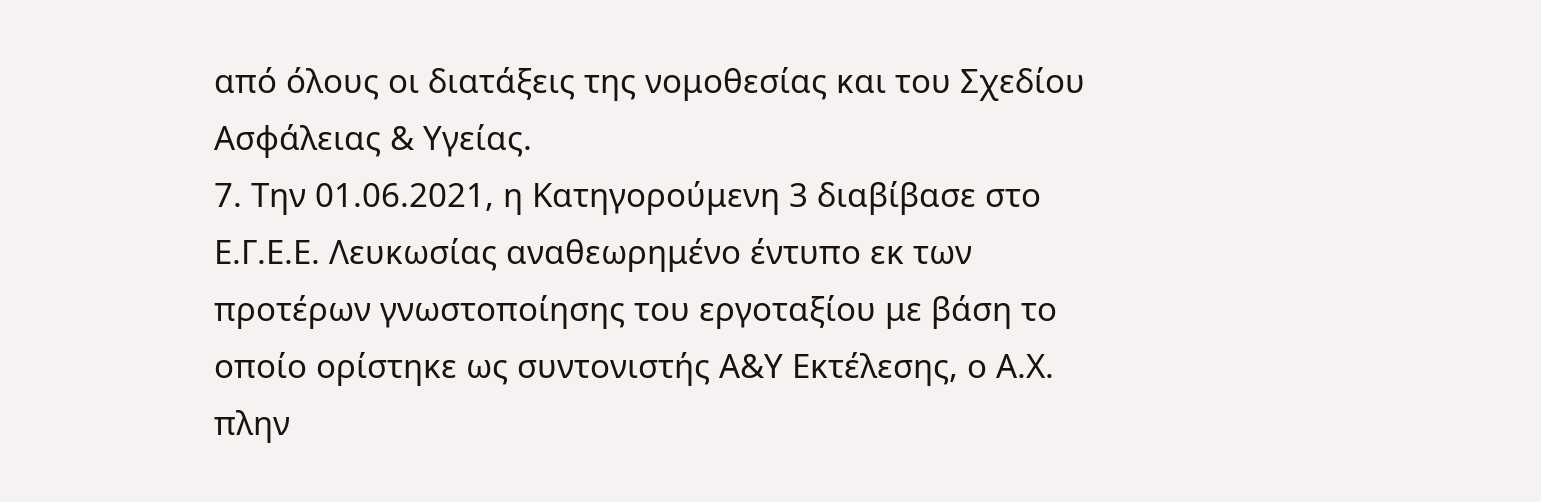από όλους οι διατάξεις της νομοθεσίας και του Σχεδίου Ασφάλειας & Υγείας.
7. Την 01.06.2021, η Κατηγορούμενη 3 διαβίβασε στο Ε.Γ.Ε.Ε. Λευκωσίας αναθεωρημένο έντυπο εκ των προτέρων γνωστοποίησης του εργοταξίου με βάση το οποίο ορίστηκε ως συντονιστής Α&Υ Εκτέλεσης, ο Α.Χ. πλην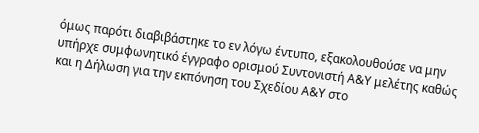όμως παρότι διαβιβάστηκε το εν λόγω έντυπο, εξακολουθούσε να μην υπήρχε συμφωνητικό έγγραφο ορισμού Συντονιστή Α&Υ μελέτης καθώς και η Δήλωση για την εκπόνηση του Σχεδίου Α&Υ στο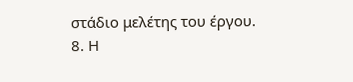στάδιο μελέτης του έργου.
8. Η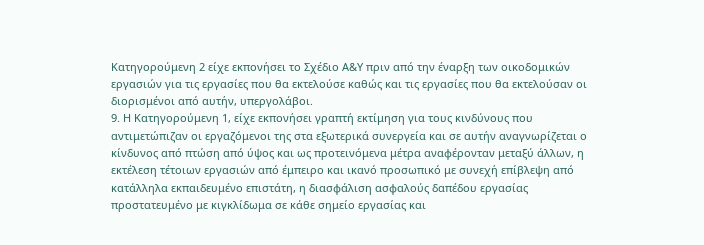Κατηγορούμενη 2 είχε εκπονήσει το Σχέδιο Α&Υ πριν από την έναρξη των οικοδομικών εργασιών για τις εργασίες που θα εκτελούσε καθώς και τις εργασίες που θα εκτελούσαν οι διορισμένοι από αυτήν, υπεργολάβοι.
9. Η Κατηγορούμενη 1, είχε εκπονήσει γραπτή εκτίμηση για τους κινδύνους που αντιμετώπιζαν οι εργαζόμενοι της στα εξωτερικά συνεργεία και σε αυτήν αναγνωρίζεται ο κίνδυνος από πτώση από ύψος και ως προτεινόμενα μέτρα αναφέρονταν μεταξύ άλλων, η εκτέλεση τέτοιων εργασιών από έμπειρο και ικανό προσωπικό με συνεχή επίβλεψη από κατάλληλα εκπαιδευμένο επιστάτη, η διασφάλιση ασφαλούς δαπέδου εργασίας προστατευμένο με κιγκλίδωμα σε κάθε σημείο εργασίας και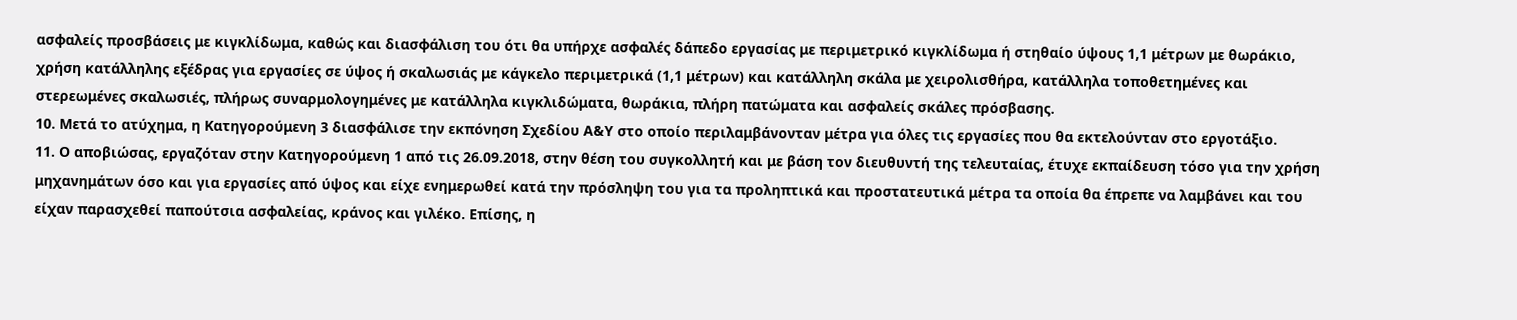ασφαλείς προσβάσεις με κιγκλίδωμα, καθώς και διασφάλιση του ότι θα υπήρχε ασφαλές δάπεδο εργασίας με περιμετρικό κιγκλίδωμα ή στηθαίο ύψους 1,1 μέτρων με θωράκιο, χρήση κατάλληλης εξέδρας για εργασίες σε ύψος ή σκαλωσιάς με κάγκελο περιμετρικά (1,1 μέτρων) και κατάλληλη σκάλα με χειρολισθήρα, κατάλληλα τοποθετημένες και στερεωμένες σκαλωσιές, πλήρως συναρμολογημένες με κατάλληλα κιγκλιδώματα, θωράκια, πλήρη πατώματα και ασφαλείς σκάλες πρόσβασης.
10. Μετά το ατύχημα, η Κατηγορούμενη 3 διασφάλισε την εκπόνηση Σχεδίου Α&Υ στο οποίο περιλαμβάνονταν μέτρα για όλες τις εργασίες που θα εκτελούνταν στο εργοτάξιο.
11. Ο αποβιώσας, εργαζόταν στην Κατηγορούμενη 1 από τις 26.09.2018, στην θέση του συγκολλητή και με βάση τον διευθυντή της τελευταίας, έτυχε εκπαίδευση τόσο για την χρήση μηχανημάτων όσο και για εργασίες από ύψος και είχε ενημερωθεί κατά την πρόσληψη του για τα προληπτικά και προστατευτικά μέτρα τα οποία θα έπρεπε να λαμβάνει και του είχαν παρασχεθεί παπούτσια ασφαλείας, κράνος και γιλέκο. Επίσης, η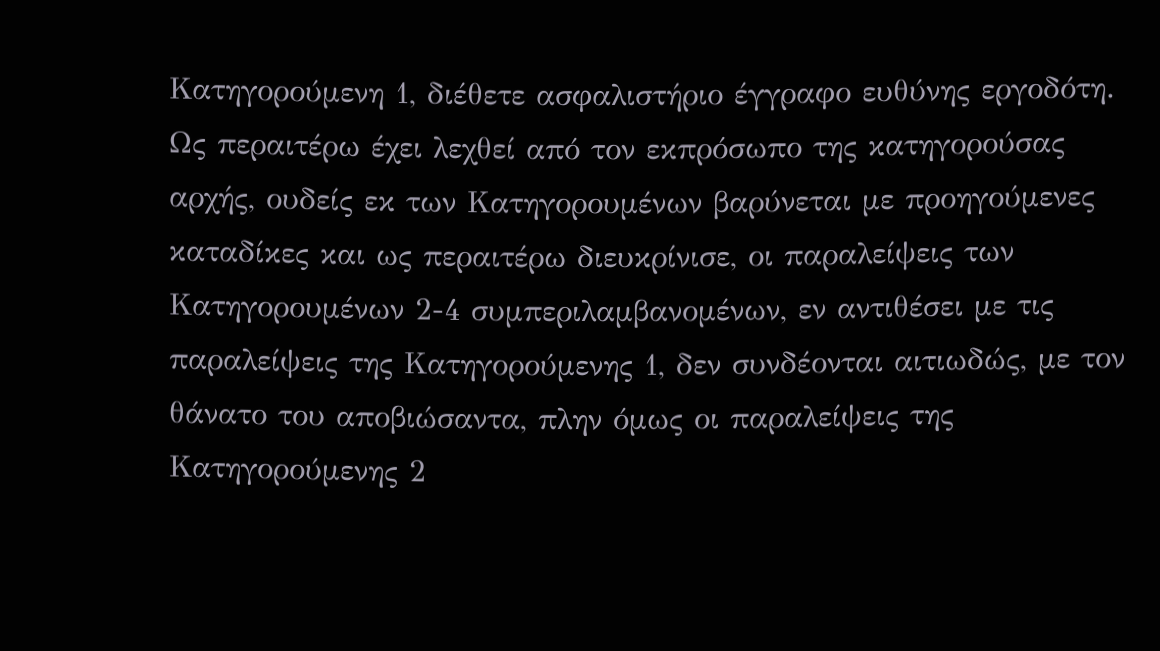Κατηγορούμενη 1, διέθετε ασφαλιστήριο έγγραφο ευθύνης εργοδότη.
Ως περαιτέρω έχει λεχθεί από τον εκπρόσωπο της κατηγορούσας αρχής, ουδείς εκ των Κατηγορουμένων βαρύνεται με προηγούμενες καταδίκες και ως περαιτέρω διευκρίνισε, οι παραλείψεις των Κατηγορουμένων 2-4 συμπεριλαμβανομένων, εν αντιθέσει με τις παραλείψεις της Κατηγορούμενης 1, δεν συνδέονται αιτιωδώς, με τον θάνατο του αποβιώσαντα, πλην όμως οι παραλείψεις της Κατηγορούμενης 2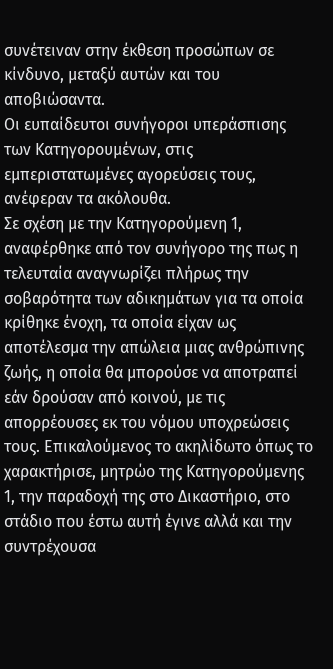συνέτειναν στην έκθεση προσώπων σε κίνδυνο, μεταξύ αυτών και του αποβιώσαντα.
Οι ευπαίδευτοι συνήγοροι υπεράσπισης των Κατηγορουμένων, στις εμπεριστατωμένες αγορεύσεις τους, ανέφεραν τα ακόλουθα.
Σε σχέση με την Κατηγορούμενη 1, αναφέρθηκε από τον συνήγορο της πως η τελευταία αναγνωρίζει πλήρως την σοβαρότητα των αδικημάτων για τα οποία κρίθηκε ένοχη, τα οποία είχαν ως αποτέλεσμα την απώλεια μιας ανθρώπινης ζωής, η οποία θα μπορούσε να αποτραπεί εάν δρούσαν από κοινού, με τις απορρέουσες εκ του νόμου υποχρεώσεις τους. Επικαλούμενος το ακηλίδωτο όπως το χαρακτήρισε, μητρώο της Κατηγορούμενης 1, την παραδοχή της στο Δικαστήριο, στο στάδιο που έστω αυτή έγινε αλλά και την συντρέχουσα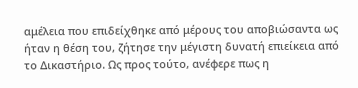αμέλεια που επιδείχθηκε από μέρους του αποβιώσαντα ως ήταν η θέση του, ζήτησε την μέγιστη δυνατή επιείκεια από το Δικαστήριο. Ως προς τούτο, ανέφερε πως η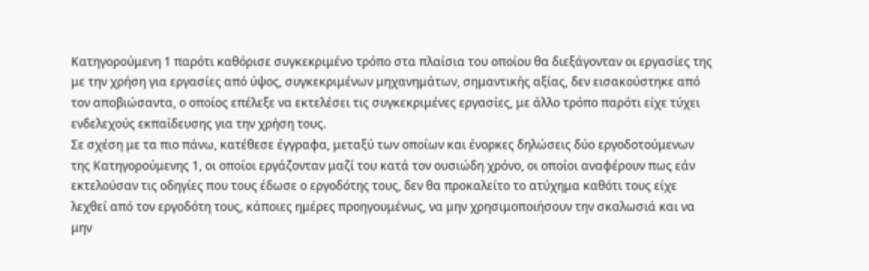Κατηγορούμενη 1 παρότι καθόρισε συγκεκριμένο τρόπο στα πλαίσια του οποίου θα διεξάγονταν οι εργασίες της με την χρήση για εργασίες από ύψος, συγκεκριμένων μηχανημάτων, σημαντικής αξίας, δεν εισακούστηκε από τον αποβιώσαντα, ο οποίος επέλεξε να εκτελέσει τις συγκεκριμένες εργασίες, με άλλο τρόπο παρότι είχε τύχει ενδελεχούς εκπαίδευσης για την χρήση τους.
Σε σχέση με τα πιο πάνω, κατέθεσε έγγραφα, μεταξύ των οποίων και ένορκες δηλώσεις δύο εργοδοτούμενων της Κατηγορούμενης 1, οι οποίοι εργάζονταν μαζί του κατά τον ουσιώδη χρόνο, οι οποίοι αναφέρουν πως εάν εκτελούσαν τις οδηγίες που τους έδωσε ο εργοδότης τους, δεν θα προκαλείτο το ατύχημα καθότι τους είχε λεχθεί από τον εργοδότη τους, κάποιες ημέρες προηγουμένως, να μην χρησιμοποιήσουν την σκαλωσιά και να μην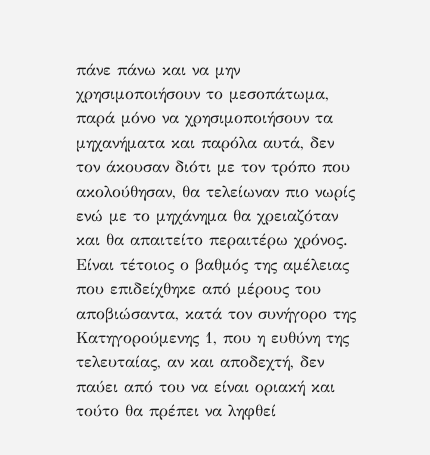πάνε πάνω και να μην χρησιμοποιήσουν το μεσοπάτωμα, παρά μόνο να χρησιμοποιήσουν τα μηχανήματα και παρόλα αυτά, δεν τον άκουσαν διότι με τον τρόπο που ακολούθησαν, θα τελείωναν πιο νωρίς ενώ με το μηχάνημα θα χρειαζόταν και θα απαιτείτο περαιτέρω χρόνος. Είναι τέτοιος ο βαθμός της αμέλειας που επιδείχθηκε από μέρους του αποβιώσαντα, κατά τον συνήγορο της Κατηγορούμενης 1, που η ευθύνη της τελευταίας, αν και αποδεχτή, δεν παύει από του να είναι οριακή και τούτο θα πρέπει να ληφθεί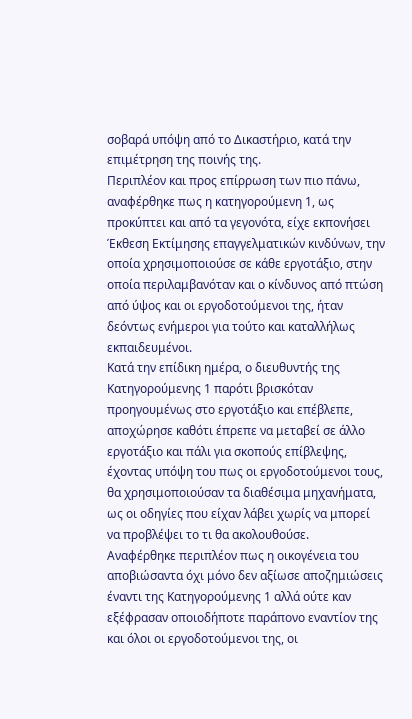σοβαρά υπόψη από το Δικαστήριο, κατά την επιμέτρηση της ποινής της.
Περιπλέον και προς επίρρωση των πιο πάνω, αναφέρθηκε πως η κατηγορούμενη 1, ως προκύπτει και από τα γεγονότα, είχε εκπονήσει Έκθεση Εκτίμησης επαγγελματικών κινδύνων, την οποία χρησιμοποιούσε σε κάθε εργοτάξιο, στην οποία περιλαμβανόταν και ο κίνδυνος από πτώση από ύψος και οι εργοδοτούμενοι της, ήταν δεόντως ενήμεροι για τούτο και καταλλήλως εκπαιδευμένοι.
Κατά την επίδικη ημέρα, ο διευθυντής της Κατηγορούμενης 1 παρότι βρισκόταν προηγουμένως στο εργοτάξιο και επέβλεπε, αποχώρησε καθότι έπρεπε να μεταβεί σε άλλο εργοτάξιο και πάλι για σκοπούς επίβλεψης, έχοντας υπόψη του πως οι εργοδοτούμενοι τους, θα χρησιμοποιούσαν τα διαθέσιμα μηχανήματα, ως οι οδηγίες που είχαν λάβει χωρίς να μπορεί να προβλέψει το τι θα ακολουθούσε.
Αναφέρθηκε περιπλέον πως η οικογένεια του αποβιώσαντα όχι μόνο δεν αξίωσε αποζημιώσεις έναντι της Κατηγορούμενης 1 αλλά ούτε καν εξέφρασαν οποιοδήποτε παράπονο εναντίον της και όλοι οι εργοδοτούμενοι της, οι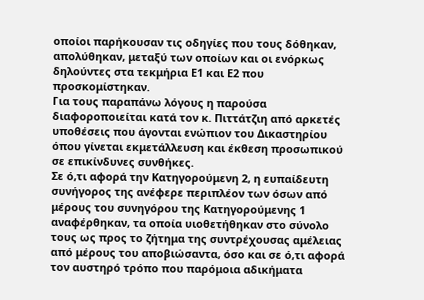οποίοι παρήκουσαν τις οδηγίες που τους δόθηκαν, απολύθηκαν, μεταξύ των οποίων και οι ενόρκως δηλούντες στα τεκμήρια Ε1 και Ε2 που προσκομίστηκαν.
Για τους παραπάνω λόγους η παρούσα διαφοροποιείται κατά τον κ. Πιττάτζιη από αρκετές υποθέσεις που άγονται ενώπιον του Δικαστηρίου όπου γίνεται εκμετάλλευση και έκθεση προσωπικού σε επικίνδυνες συνθήκες.
Σε ό,τι αφορά την Κατηγορούμενη 2, η ευπαίδευτη συνήγορος της ανέφερε περιπλέον των όσων από μέρους του συνηγόρου της Κατηγορούμενης 1 αναφέρθηκαν, τα οποία υιοθετήθηκαν στο σύνολο τους ως προς το ζήτημα της συντρέχουσας αμέλειας από μέρους του αποβιώσαντα, όσο και σε ό,τι αφορά τον αυστηρό τρόπο που παρόμοια αδικήματα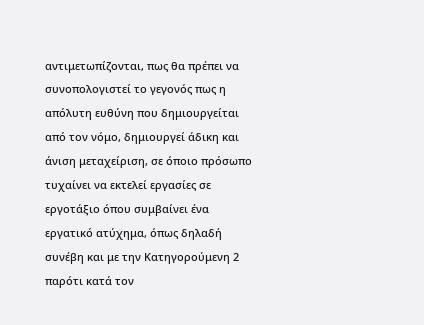αντιμετωπίζονται, πως θα πρέπει να συνοπολογιστεί το γεγονός πως η απόλυτη ευθύνη που δημιουργείται από τον νόμο, δημιουργεί άδικη και άνιση μεταχείριση, σε όποιο πρόσωπο τυχαίνει να εκτελεί εργασίες σε εργοτάξιο όπου συμβαίνει ένα εργατικό ατύχημα, όπως δηλαδή συνέβη και με την Κατηγορούμενη 2 παρότι κατά τον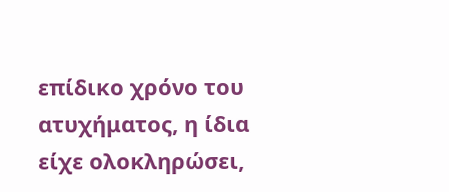επίδικο χρόνο του ατυχήματος, η ίδια είχε ολοκληρώσει,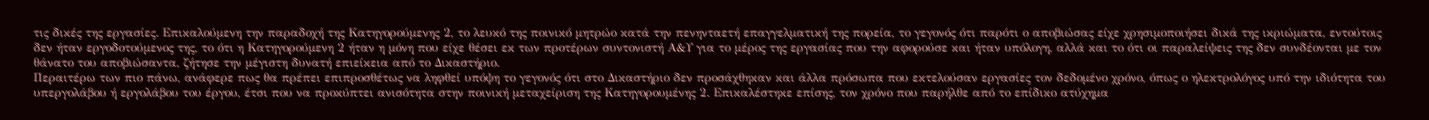τις δικές της εργασίες. Επικαλούμενη την παραδοχή της Κατηγορούμενης 2, το λευκό της ποινικό μητρώο κατά την πενηνταετή επαγγελματική της πορεία, το γεγονός ότι παρότι ο αποβιώσας είχε χρησιμοποιήσει δικά της ικριώματα, εντούτοις δεν ήταν εργοδοτούμενος της, το ότι η Κατηγορούμενη 2 ήταν η μόνη που είχε θέσει εκ των προτέρων συντονιστή Α&Υ για το μέρος της εργασίας που την αφορούσε και ήταν υπόλογη, αλλά και το ότι οι παραλείψεις της δεν συνδέονται με τον θάνατο του αποβιώσαντα, ζήτησε την μέγιστη δυνατή επιείκεια από το Δικαστήριο.
Περαιτέρω των πιο πάνω, ανάφερε πως θα πρέπει επιπροσθέτως να ληφθεί υπόψη το γεγονός ότι στο Δικαστήριο δεν προσάχθηκαν και άλλα πρόσωπα που εκτελούσαν εργασίες τον δεδομένο χρόνο, όπως ο ηλεκτρολόγος υπό την ιδιότητα του υπεργολάβου ή εργολάβου του έργου, έτσι που να προκύπτει ανισότητα στην ποινική μεταχείριση της Κατηγορουμένης 2. Επικαλέστηκε επίσης, τον χρόνο που παρήλθε από το επίδικο ατύχημα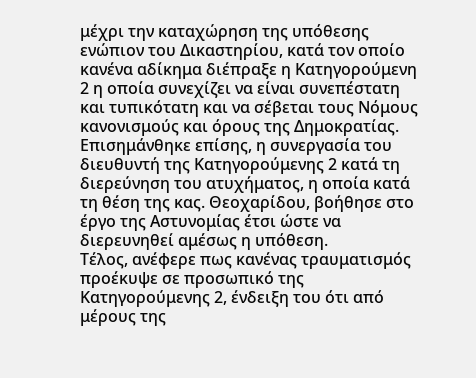μέχρι την καταχώρηση της υπόθεσης ενώπιον του Δικαστηρίου, κατά τον οποίο κανένα αδίκημα διέπραξε η Κατηγορούμενη 2 η οποία συνεχίζει να είναι συνεπέστατη και τυπικότατη και να σέβεται τους Νόμους κανονισμούς και όρους της Δημοκρατίας. Επισημάνθηκε επίσης, η συνεργασία του διευθυντή της Κατηγορούμενης 2 κατά τη διερεύνηση του ατυχήματος, η οποία κατά τη θέση της κας. Θεοχαρίδου, βοήθησε στο έργο της Αστυνομίας έτσι ώστε να διερευνηθεί αμέσως η υπόθεση.
Τέλος, ανέφερε πως κανένας τραυματισμός προέκυψε σε προσωπικό της Κατηγορούμενης 2, ένδειξη του ότι από μέρους της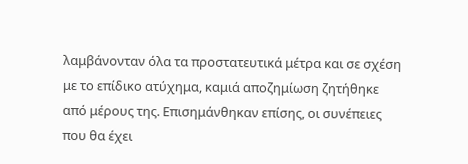λαμβάνονταν όλα τα προστατευτικά μέτρα και σε σχέση με το επίδικο ατύχημα, καμιά αποζημίωση ζητήθηκε από μέρους της. Επισημάνθηκαν επίσης, οι συνέπειες που θα έχει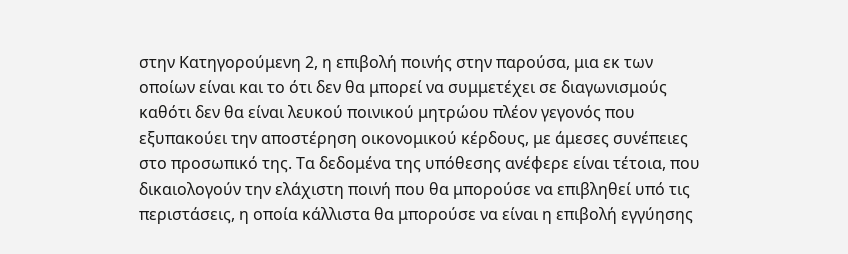στην Κατηγορούμενη 2, η επιβολή ποινής στην παρούσα, μια εκ των οποίων είναι και το ότι δεν θα μπορεί να συμμετέχει σε διαγωνισμούς καθότι δεν θα είναι λευκού ποινικού μητρώου πλέον γεγονός που εξυπακούει την αποστέρηση οικονομικού κέρδους, με άμεσες συνέπειες στο προσωπικό της. Τα δεδομένα της υπόθεσης ανέφερε είναι τέτοια, που δικαιολογούν την ελάχιστη ποινή που θα μπορούσε να επιβληθεί υπό τις περιστάσεις, η οποία κάλλιστα θα μπορούσε να είναι η επιβολή εγγύησης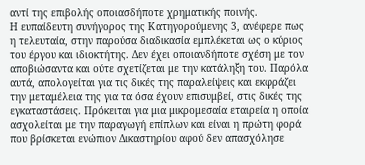αντί της επιβολής οποιασδήποτε χρηματικής ποινής.
Η ευπαίδευτη συνήγορος της Κατηγορούμενης 3, ανέφερε πως η τελευταία, στην παρούσα διαδικασία εμπλέκεται ως ο κύριος του έργου και ιδιοκτήτης. Δεν έχει οποιανδήποτε σχέση με τον αποβιώσαντα και ούτε σχετίζεται με την κατάληξη του. Παρόλα αυτά, απολογείται για τις δικές της παραλείψεις και εκφράζει την μεταμέλεια της για τα όσα έχουν επισυμβεί, στις δικές της εγκαταστάσεις. Πρόκειται για μια μικρομεσαία εταιρεία η οποία ασχολείται με την παραγωγή επίπλων και είναι η πρώτη φορά που βρίσκεται ενώπιον Δικαστηρίου αφού δεν απασχόλησε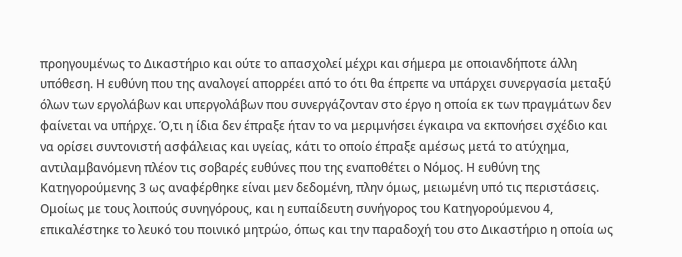προηγουμένως το Δικαστήριο και ούτε το απασχολεί μέχρι και σήμερα με οποιανδήποτε άλλη υπόθεση. Η ευθύνη που της αναλογεί απορρέει από το ότι θα έπρεπε να υπάρχει συνεργασία μεταξύ όλων των εργολάβων και υπεργολάβων που συνεργάζονταν στο έργο η οποία εκ των πραγμάτων δεν φαίνεται να υπήρχε. Ό,τι η ίδια δεν έπραξε ήταν το να μεριμνήσει έγκαιρα να εκπονήσει σχέδιο και να ορίσει συντονιστή ασφάλειας και υγείας, κάτι το οποίο έπραξε αμέσως μετά το ατύχημα, αντιλαμβανόμενη πλέον τις σοβαρές ευθύνες που της εναποθέτει ο Νόμος. Η ευθύνη της Κατηγορούμενης 3 ως αναφέρθηκε είναι μεν δεδομένη, πλην όμως, μειωμένη υπό τις περιστάσεις.
Ομοίως με τους λοιπούς συνηγόρους, και η ευπαίδευτη συνήγορος του Κατηγορούμενου 4, επικαλέστηκε το λευκό του ποινικό μητρώο, όπως και την παραδοχή του στο Δικαστήριο η οποία ως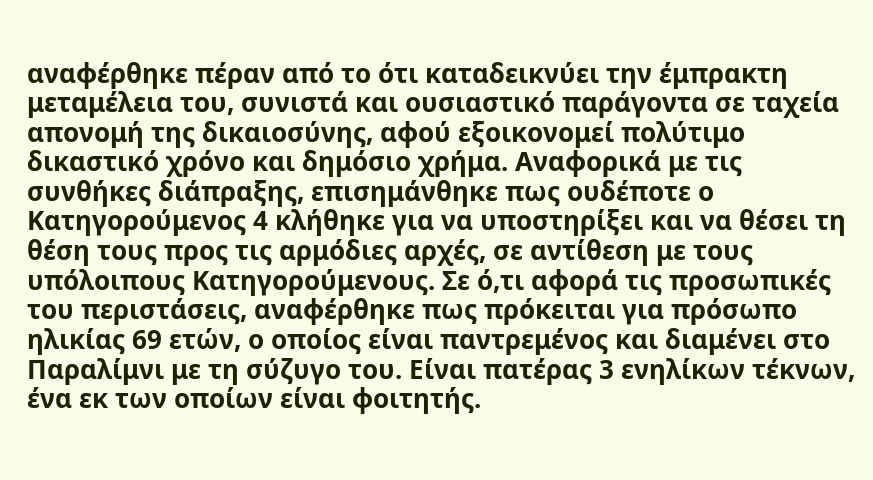αναφέρθηκε πέραν από το ότι καταδεικνύει την έμπρακτη μεταμέλεια του, συνιστά και ουσιαστικό παράγοντα σε ταχεία απονομή της δικαιοσύνης, αφού εξοικονομεί πολύτιμο δικαστικό χρόνο και δημόσιο χρήμα. Αναφορικά με τις συνθήκες διάπραξης, επισημάνθηκε πως ουδέποτε ο Κατηγορούμενος 4 κλήθηκε για να υποστηρίξει και να θέσει τη θέση τους προς τις αρμόδιες αρχές, σε αντίθεση με τους υπόλοιπους Κατηγορούμενους. Σε ό,τι αφορά τις προσωπικές του περιστάσεις, αναφέρθηκε πως πρόκειται για πρόσωπο ηλικίας 69 ετών, ο οποίος είναι παντρεμένος και διαμένει στο Παραλίμνι με τη σύζυγο του. Είναι πατέρας 3 ενηλίκων τέκνων, ένα εκ των οποίων είναι φοιτητής.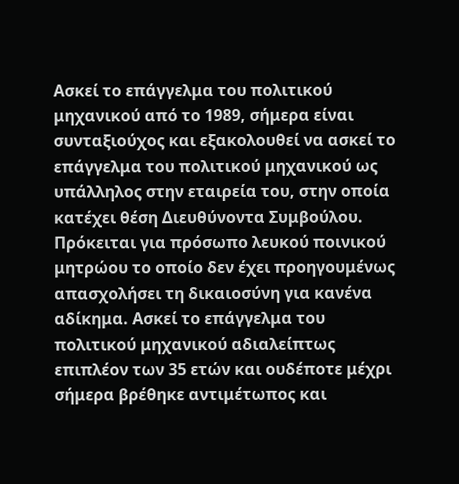Ασκεί το επάγγελμα του πολιτικού μηχανικού από το 1989, σήμερα είναι συνταξιούχος και εξακολουθεί να ασκεί το επάγγελμα του πολιτικού μηχανικού ως υπάλληλος στην εταιρεία του, στην οποία κατέχει θέση Διευθύνοντα Συμβούλου. Πρόκειται για πρόσωπο λευκού ποινικού μητρώου το οποίο δεν έχει προηγουμένως απασχολήσει τη δικαιοσύνη για κανένα αδίκημα. Ασκεί το επάγγελμα του πολιτικού μηχανικού αδιαλείπτως επιπλέον των 35 ετών και ουδέποτε μέχρι σήμερα βρέθηκε αντιμέτωπος και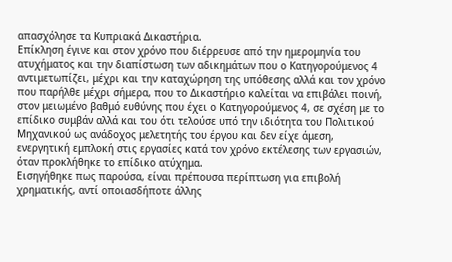απασχόλησε τα Κυπριακά Δικαστήρια.
Επίκληση έγινε και στον χρόνο που διέρρευσε από την ημερομηνία του ατυχήματος και την διαπίστωση των αδικημάτων που ο Κατηγορούμενος 4 αντιμετωπίζει, μέχρι και την καταχώρηση της υπόθεσης αλλά και τον χρόνο που παρήλθε μέχρι σήμερα, που το Δικαστήριο καλείται να επιβάλει ποινή, στον μειωμένο βαθμό ευθύνης που έχει ο Κατηγορούμενος 4, σε σχέση με το επίδικο συμβάν αλλά και του ότι τελούσε υπό την ιδιότητα του Πολιτικού Μηχανικού ως ανάδοχος μελετητής του έργου και δεν είχε άμεση, ενεργητική εμπλοκή στις εργασίες κατά τον χρόνο εκτέλεσης των εργασιών, όταν προκλήθηκε το επίδικο ατύχημα.
Εισηγήθηκε πως παρούσα, είναι πρέπουσα περίπτωση για επιβολή χρηματικής, αντί οποιασδήποτε άλλης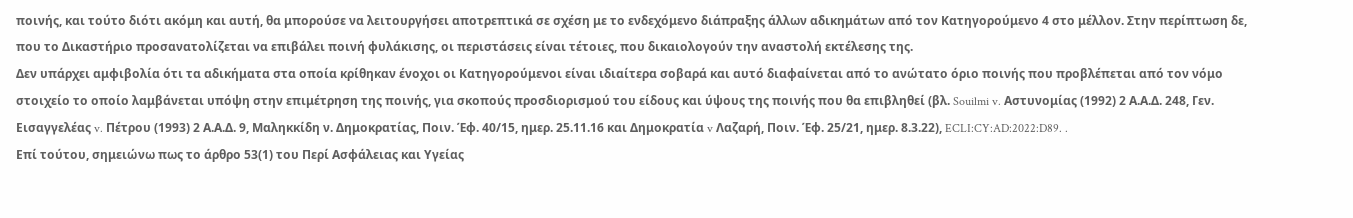ποινής, και τούτο διότι ακόμη και αυτή, θα μπορούσε να λειτουργήσει αποτρεπτικά σε σχέση με το ενδεχόμενο διάπραξης άλλων αδικημάτων από τον Κατηγορούμενο 4 στο μέλλον. Στην περίπτωση δε, που το Δικαστήριο προσανατολίζεται να επιβάλει ποινή φυλάκισης, οι περιστάσεις είναι τέτοιες, που δικαιολογούν την αναστολή εκτέλεσης της.
Δεν υπάρχει αμφιβολία ότι τα αδικήματα στα οποία κρίθηκαν ένοχοι οι Κατηγορούμενοι είναι ιδιαίτερα σοβαρά και αυτό διαφαίνεται από το ανώτατο όριο ποινής που προβλέπεται από τον νόμο στοιχείο το οποίο λαμβάνεται υπόψη στην επιμέτρηση της ποινής, για σκοπούς προσδιορισμού του είδους και ύψους της ποινής που θα επιβληθεί (βλ. Souilmi v. Αστυνομίας (1992) 2 Α.Α.Δ. 248, Γεν. Εισαγγελέας v. Πέτρου (1993) 2 Α.Α.Δ. 9, Μαληκκίδη ν. Δημοκρατίας, Ποιν. Έφ. 40/15, ημερ. 25.11.16 και Δημοκρατία v Λαζαρή, Ποιν. Έφ. 25/21, ημερ. 8.3.22), ECLI:CY:AD:2022:D89. .
Επί τούτου, σημειώνω πως το άρθρο 53(1) του Περί Ασφάλειας και Υγείας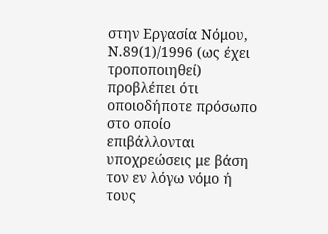στην Εργασία Νόμου, Ν.89(1)/1996 (ως έχει τροποποιηθεί) προβλέπει ότι οποιοδήποτε πρόσωπο στο οποίο επιβάλλονται υποχρεώσεις με βάση τον εν λόγω νόμο ή τους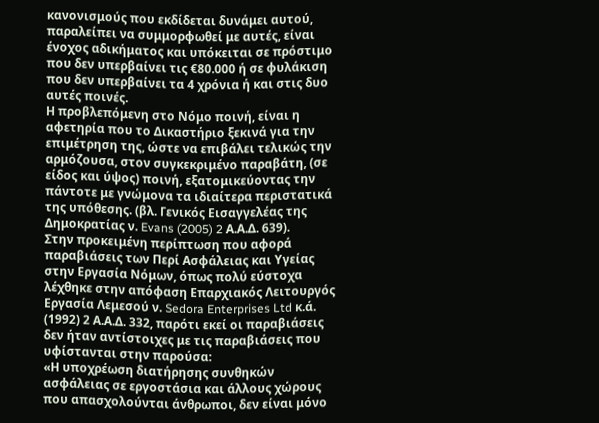κανονισμούς που εκδίδεται δυνάμει αυτού, παραλείπει να συμμορφωθεί με αυτές, είναι ένοχος αδικήματος και υπόκειται σε πρόστιμο που δεν υπερβαίνει τις €80.000 ή σε φυλάκιση που δεν υπερβαίνει τα 4 χρόνια ή και στις δυο αυτές ποινές.
Η προβλεπόμενη στο Νόμο ποινή, είναι η αφετηρία που το Δικαστήριο ξεκινά για την επιμέτρηση της, ώστε να επιβάλει τελικώς την αρμόζουσα, στον συγκεκριμένο παραβάτη, (σε είδος και ύψος) ποινή, εξατομικεύοντας την πάντοτε με γνώμονα τα ιδιαίτερα περιστατικά της υπόθεσης. (βλ. Γενικός Εισαγγελέας της Δημοκρατίας ν. Evans (2005) 2 Α.Α.Δ. 639).
Στην προκειμένη περίπτωση που αφορά παραβιάσεις των Περί Ασφάλειας και Υγείας στην Εργασία Νόμων, όπως πολύ εύστοχα λέχθηκε στην απόφαση Επαρχιακός Λειτουργός Εργασία Λεμεσού ν. Sedora Enterprises Ltd κ.ά. (1992) 2 Α.Α.Δ. 332, παρότι εκεί οι παραβιάσεις δεν ήταν αντίστοιχες με τις παραβιάσεις που υφίστανται στην παρούσα:
«Η υποχρέωση διατήρησης συνθηκών ασφάλειας σε εργοστάσια και άλλους χώρους που απασχολούνται άνθρωποι, δεν είναι μόνο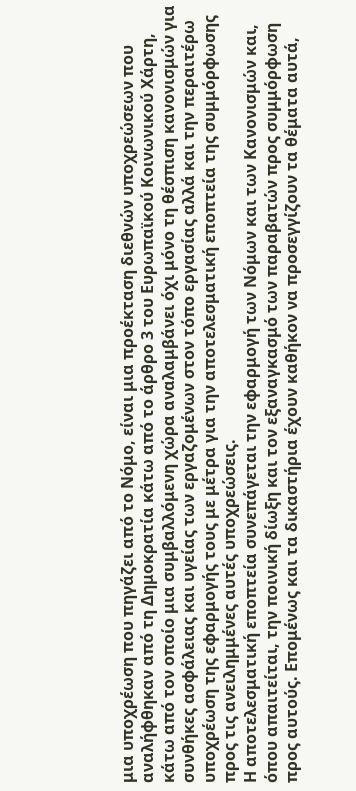μια υποχρέωση που πηγάζει από το Νόμο, είναι μια προέκταση διεθνών υποχρεώσεων που αναλήφθηκαν από τη Δημοκρατία κάτω από το άρθρο 3 του Ευρωπαϊκού Κοινωνικού Χάρτη, κάτω από τον οποίο μια συμβαλλόμενη χώρα αναλαμβάνει όχι μόνο τη θέσπιση κανονισμών για συνθήκες ασφάλειας και υγείας των εργαζομένων στον τόπο εργασίας αλλά και την περαιτέρω υποχρέωση της εφαρμογής τους με μέτρα για την αποτελεσματική εποπτεία της συμμόρφωσης προς τις ανειλημμένες αυτές υποχρεώσεις.
Η αποτελεσματική εποπτεία συνεπάγεται την εφαρμογή των Νόμων και των Κανονισμών και, όπου απαιτείται, την ποινική δίωξη και τον εξαναγκασμό των παραβατών προς συμμόρφωση προς αυτούς. Επομένως και τα δικαστήρια έχουν καθήκον να προσεγγίζουν τα θέματα αυτά,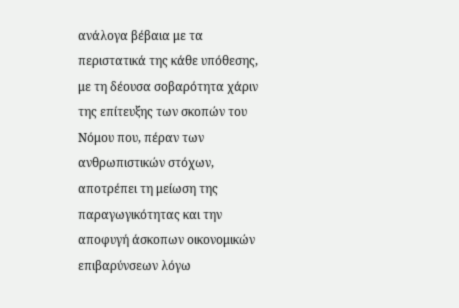ανάλογα βέβαια με τα περιστατικά της κάθε υπόθεσης, με τη δέουσα σοβαρότητα χάριν της επίτευξης των σκοπών του Νόμου που, πέραν των ανθρωπιστικών στόχων, αποτρέπει τη μείωση της παραγωγικότητας και την αποφυγή άσκοπων οικονομικών επιβαρύνσεων λόγω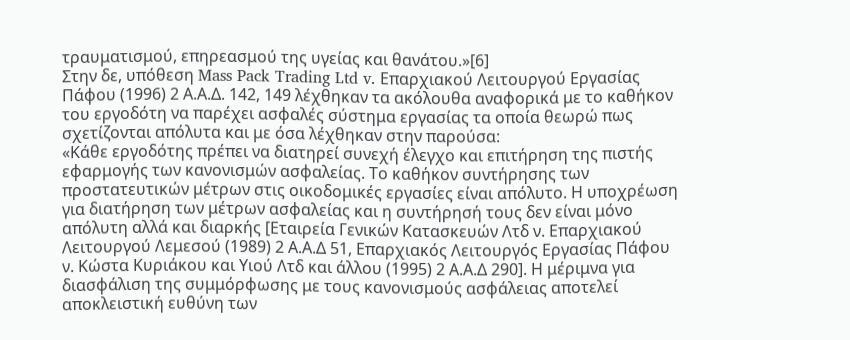τραυματισμού, επηρεασμού της υγείας και θανάτου.»[6]
Στην δε, υπόθεση Mass Pack Trading Ltd v. Επαρχιακού Λειτουργού Εργασίας Πάφου (1996) 2 Α.Α.Δ. 142, 149 λέχθηκαν τα ακόλουθα αναφορικά με το καθήκον του εργοδότη να παρέχει ασφαλές σύστημα εργασίας τα οποία θεωρώ πως σχετίζονται απόλυτα και με όσα λέχθηκαν στην παρούσα:
«Κάθε εργοδότης πρέπει να διατηρεί συνεχή έλεγχο και επιτήρηση της πιστής εφαρμογής των κανονισμών ασφαλείας. Το καθήκον συντήρησης των προστατευτικών μέτρων στις οικοδομικές εργασίες είναι απόλυτο. Η υποχρέωση για διατήρηση των μέτρων ασφαλείας και η συντήρησή τους δεν είναι μόνο απόλυτη αλλά και διαρκής [Εταιρεία Γενικών Κατασκευών Λτδ ν. Επαρχιακού Λειτουργού Λεμεσού (1989) 2 Α.Α.Δ 51, Επαρχιακός Λειτουργός Εργασίας Πάφου ν. Κώστα Κυριάκου και Υιού Λτδ και άλλου (1995) 2 Α.Α.Δ 290]. Η μέριμνα για διασφάλιση της συμμόρφωσης με τους κανονισμούς ασφάλειας αποτελεί αποκλειστική ευθύνη των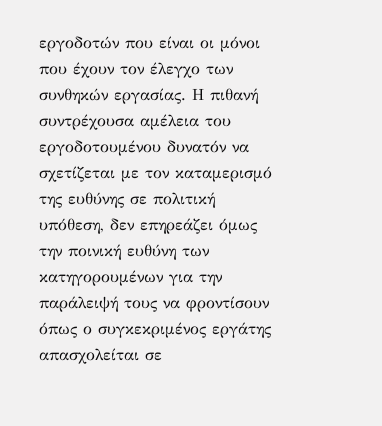εργοδοτών που είναι οι μόνοι που έχουν τον έλεγχο των συνθηκών εργασίας. Η πιθανή συντρέχουσα αμέλεια του εργοδοτουμένου δυνατόν να σχετίζεται με τον καταμερισμό της ευθύνης σε πολιτική υπόθεση, δεν επηρεάζει όμως την ποινική ευθύνη των κατηγορουμένων για την παράλειψή τους να φροντίσουν όπως ο συγκεκριμένος εργάτης απασχολείται σε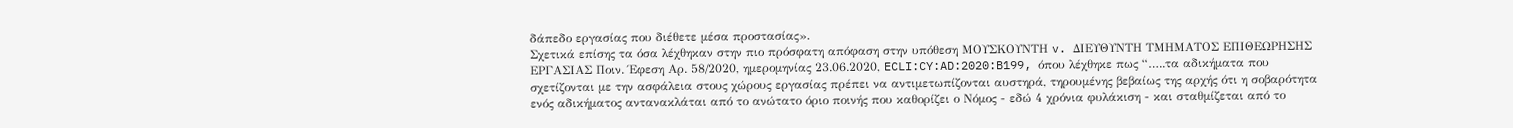δάπεδο εργασίας που διέθετε μέσα προστασίας».
Σχετικά επίσης τα όσα λέχθηκαν στην πιο πρόσφατη απόφαση στην υπόθεση ΜΟΥΣΚΟΥΝΤΗ v. ΔΙΕΥΘΥΝΤΗ ΤΜΗΜΑΤΟΣ ΕΠΙΘΕΩΡΗΣΗΣ ΕΡΓΑΣΙΑΣ Ποιν. Έφεση Αρ. 58/2020, ημερομηνίας 23.06.2020, ECLI:CY:AD:2020:B199, όπου λέχθηκε πως “…..τα αδικήματα που σχετίζονται με την ασφάλεια στους χώρους εργασίας πρέπει να αντιμετωπίζονται αυστηρά, τηρουμένης βεβαίως της αρχής ότι η σοβαρότητα ενός αδικήματος αντανακλάται από το ανώτατο όριο ποινής που καθορίζει ο Νόμος - εδώ 4 χρόνια φυλάκιση - και σταθμίζεται από το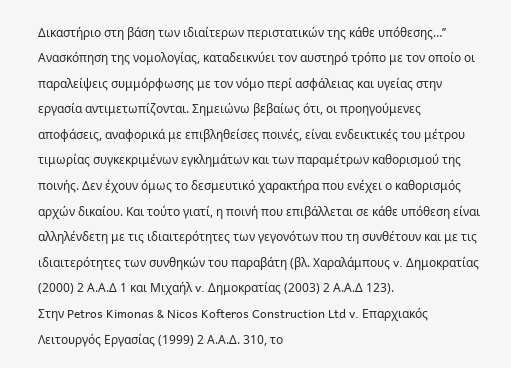Δικαστήριο στη βάση των ιδιαίτερων περιστατικών της κάθε υπόθεσης…’’
Ανασκόπηση της νομολογίας, καταδεικνύει τον αυστηρό τρόπο με τον οποίο οι παραλείψεις συμμόρφωσης με τον νόμο περί ασφάλειας και υγείας στην εργασία αντιμετωπίζονται. Σημειώνω βεβαίως ότι, οι προηγούμενες αποφάσεις, αναφορικά με επιβληθείσες ποινές, είναι ενδεικτικές του μέτρου τιμωρίας συγκεκριμένων εγκλημάτων και των παραμέτρων καθορισμού της ποινής. Δεν έχουν όμως το δεσμευτικό χαρακτήρα που ενέχει ο καθορισμός αρχών δικαίου. Και τούτο γιατί, η ποινή που επιβάλλεται σε κάθε υπόθεση είναι αλληλένδετη με τις ιδιαιτερότητες των γεγονότων που τη συνθέτουν και με τις ιδιαιτερότητες των συνθηκών του παραβάτη (βλ. Χαραλάμπους v. Δημοκρατίας (2000) 2 Α.Α.Δ 1 και Μιχαήλ v. Δημοκρατίας (2003) 2 Α.Α.Δ 123).
Στην Petros Kimonas & Nicos Kofteros Construction Ltd v. Επαρχιακός Λειτουργός Εργασίας (1999) 2 Α.Α.Δ. 310, το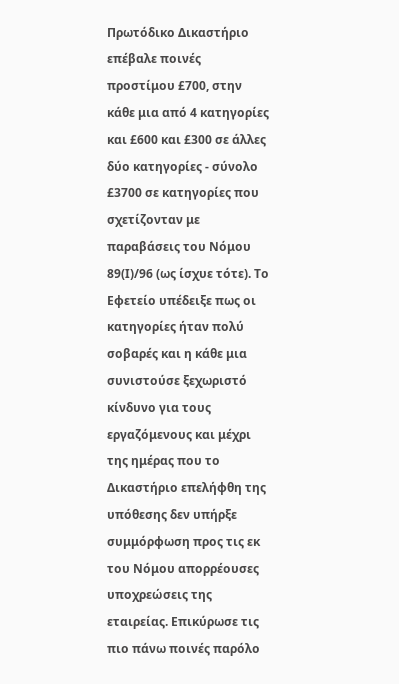Πρωτόδικο Δικαστήριο επέβαλε ποινές προστίμου £700, στην κάθε μια από 4 κατηγορίες και £600 και £300 σε άλλες δύο κατηγορίες - σύνολο £3700 σε κατηγορίες που σχετίζονταν με παραβάσεις του Νόμου 89(Ι)/96 (ως ίσχυε τότε). Το Εφετείο υπέδειξε πως οι κατηγορίες ήταν πολύ σοβαρές και η κάθε μια συνιστούσε ξεχωριστό κίνδυνο για τους εργαζόμενους και μέχρι της ημέρας που το Δικαστήριο επελήφθη της υπόθεσης δεν υπήρξε συμμόρφωση προς τις εκ του Νόμου απορρέουσες υποχρεώσεις της εταιρείας. Επικύρωσε τις πιο πάνω ποινές παρόλο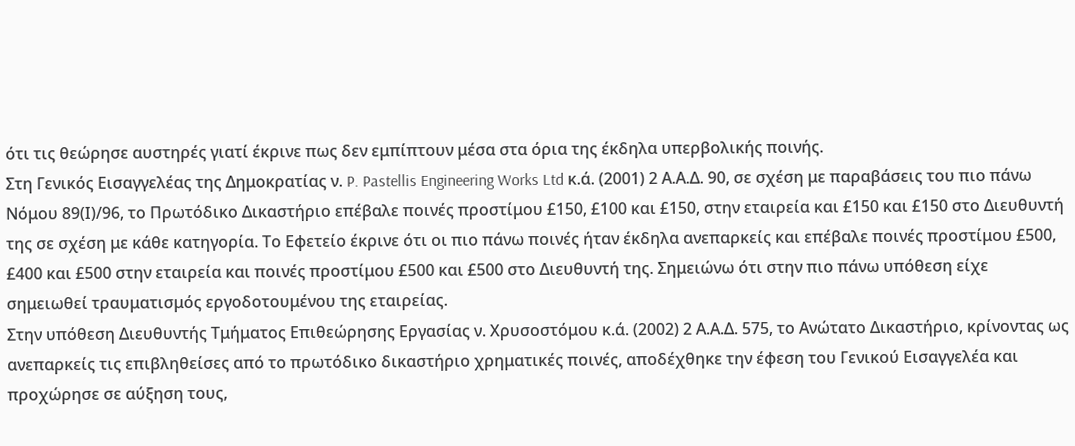ότι τις θεώρησε αυστηρές γιατί έκρινε πως δεν εμπίπτουν μέσα στα όρια της έκδηλα υπερβολικής ποινής.
Στη Γενικός Εισαγγελέας της Δημοκρατίας ν. P. Pastellis Engineering Works Ltd κ.ά. (2001) 2 Α.Α.Δ. 90, σε σχέση με παραβάσεις του πιο πάνω Νόμου 89(Ι)/96, το Πρωτόδικο Δικαστήριο επέβαλε ποινές προστίμου £150, £100 και £150, στην εταιρεία και £150 και £150 στο Διευθυντή της σε σχέση με κάθε κατηγορία. Το Εφετείο έκρινε ότι οι πιο πάνω ποινές ήταν έκδηλα ανεπαρκείς και επέβαλε ποινές προστίμου £500, £400 και £500 στην εταιρεία και ποινές προστίμου £500 και £500 στο Διευθυντή της. Σημειώνω ότι στην πιο πάνω υπόθεση είχε σημειωθεί τραυματισμός εργοδοτουμένου της εταιρείας.
Στην υπόθεση Διευθυντής Τμήματος Επιθεώρησης Εργασίας ν. Χρυσοστόμου κ.ά. (2002) 2 Α.Α.Δ. 575, το Ανώτατο Δικαστήριο, κρίνοντας ως ανεπαρκείς τις επιβληθείσες από το πρωτόδικο δικαστήριο χρηματικές ποινές, αποδέχθηκε την έφεση του Γενικού Εισαγγελέα και προχώρησε σε αύξηση τους,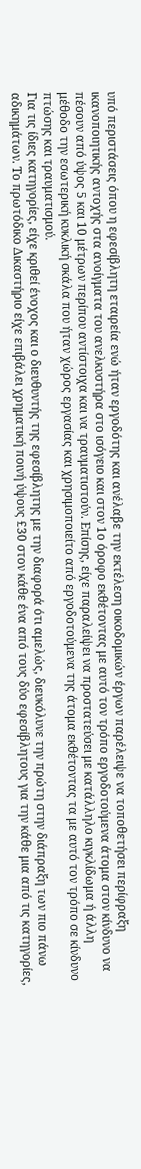υπό περιστάσεις όπου η εφεσίβλητη εταιρεία ενώ ήταν εργοδότης και ανέλαβε την εκτέλεση οικοδομικών έργων παρέλειψε να τοποθετήσει περίφραξη ικανοποιητικής αντοχής στα ανοίγματα του ανελκυστήρα στο ισόγειο και στον 1ο όροφο εκθέτοντας με αυτό τον τρόπο εργοδοτούμενα άτομα στον κίνδυνο να πέσουν από ύψος 5 και 10 μέτρων περίπου αντίστοιχα και να τραυματιστούν. Επίσης, είχε παραλείψει να προστατεύσει με κατάλληλο κιγκλίδωμα ή άλλη μέθοδο την εσωτερική κυκλική σκάλα που ήταν χώρος εργασίας και χρησιμοποιείτο από εργοδοτούμενα της άτομα εκθέτοντας τα με αυτό τον τρόπο σε κίνδυνο πτώσης και τραυματισμού.
Για τις ίδιες κατηγορίες, είχε κριθεί ένοχος και ο διευθυντής της εφεσίβλητης με την διαφορά ότι αμελώς, διευκόλυνε την πρώτη στην διάπραξη των πιο πάνω αδικημάτων. Το πρωτόδικο Δικαστήριο είχε επιβάλει χρηματική ποινή ύψους £30 στον κάθε ένα από τους δύο εφεσίβλητους για την κάθε μια από τις κατηγορίες,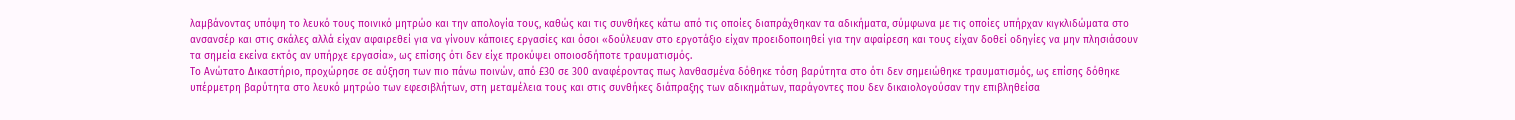λαμβάνοντας υπόψη το λευκό τους ποινικό μητρώο και την απολογία τους, καθώς και τις συνθήκες κάτω από τις οποίες διαπράχθηκαν τα αδικήματα, σύμφωνα με τις οποίες υπήρχαν κιγκλιδώματα στο ανσανσέρ και στις σκάλες αλλά είχαν αφαιρεθεί για να γίνουν κάποιες εργασίες και όσοι «δούλευαν στο εργοτάξιο είχαν προειδοποιηθεί για την αφαίρεση και τους είχαν δοθεί οδηγίες να μην πλησιάσουν τα σημεία εκείνα εκτός αν υπήρχε εργασία», ως επίσης ότι δεν είχε προκύψει οποιοσδήποτε τραυματισμός.
Το Ανώτατο Δικαστήριο, προχώρησε σε αύξηση των πιο πάνω ποινών, από £30 σε 300 αναφέροντας πως λανθασμένα δόθηκε τόση βαρύτητα στο ότι δεν σημειώθηκε τραυματισμός, ως επίσης δόθηκε υπέρμετρη βαρύτητα στο λευκό μητρώο των εφεσιβλήτων, στη μεταμέλεια τους και στις συνθήκες διάπραξης των αδικημάτων, παράγοντες που δεν δικαιολογούσαν την επιβληθείσα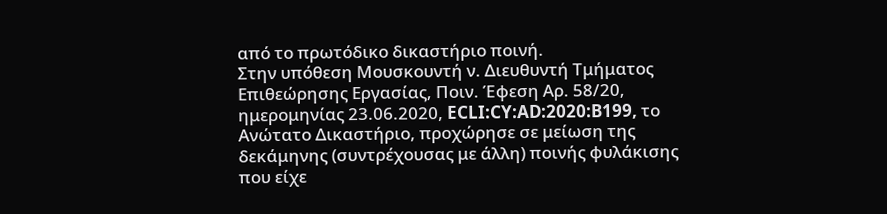από το πρωτόδικο δικαστήριο ποινή.
Στην υπόθεση Μουσκουντή ν. Διευθυντή Τμήματος Επιθεώρησης Εργασίας, Ποιν. Έφεση Αρ. 58/20, ημερομηνίας 23.06.2020, ECLI:CY:AD:2020:B199, το Ανώτατο Δικαστήριο, προχώρησε σε μείωση της δεκάμηνης (συντρέχουσας με άλλη) ποινής φυλάκισης που είχε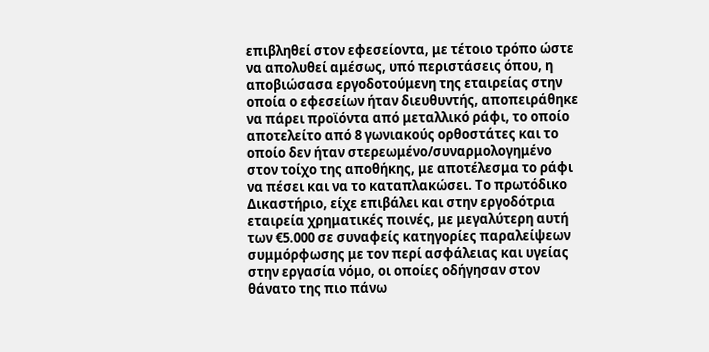επιβληθεί στον εφεσείοντα, με τέτοιο τρόπο ώστε να απολυθεί αμέσως, υπό περιστάσεις όπου, η αποβιώσασα εργοδοτούμενη της εταιρείας στην οποία ο εφεσείων ήταν διευθυντής, αποπειράθηκε να πάρει προϊόντα από μεταλλικό ράφι, το οποίο αποτελείτο από 8 γωνιακούς ορθοστάτες και το οποίο δεν ήταν στερεωμένο/συναρμολογημένο στον τοίχο της αποθήκης, με αποτέλεσμα το ράφι να πέσει και να το καταπλακώσει. Το πρωτόδικο Δικαστήριο, είχε επιβάλει και στην εργοδότρια εταιρεία χρηματικές ποινές, με μεγαλύτερη αυτή των €5.000 σε συναφείς κατηγορίες παραλείψεων συμμόρφωσης με τον περί ασφάλειας και υγείας στην εργασία νόμο, οι οποίες οδήγησαν στον θάνατο της πιο πάνω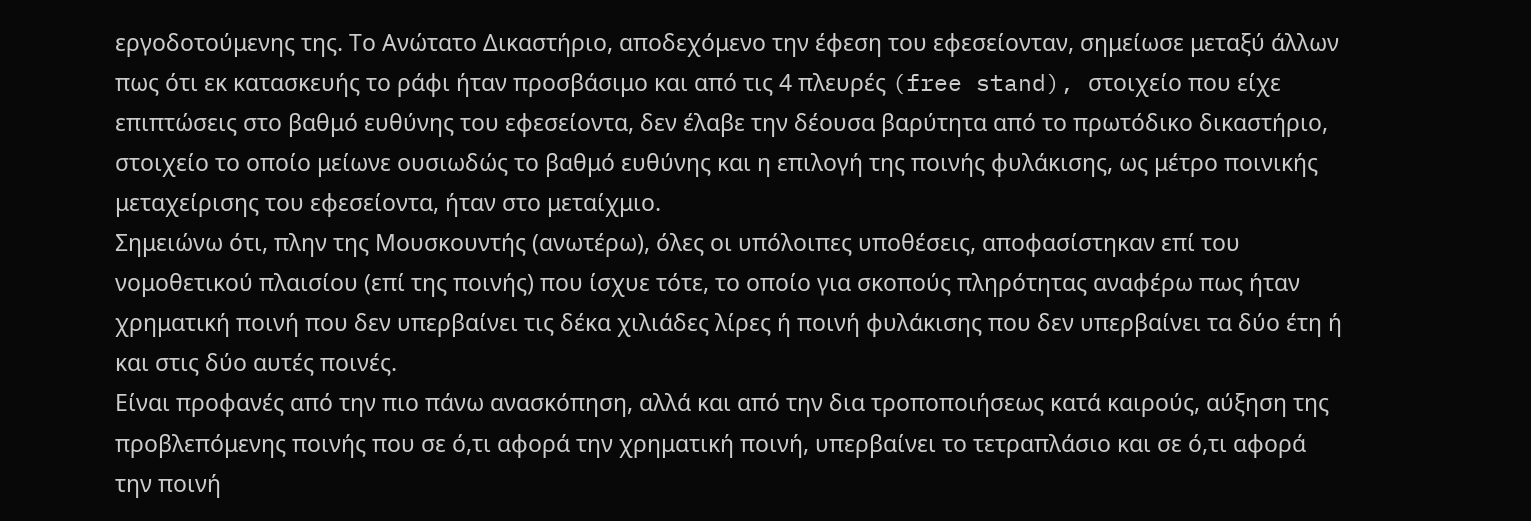εργοδοτούμενης της. Το Ανώτατο Δικαστήριο, αποδεχόμενο την έφεση του εφεσείονταν, σημείωσε μεταξύ άλλων πως ότι εκ κατασκευής το ράφι ήταν προσβάσιμο και από τις 4 πλευρές (free stand), στοιχείο που είχε επιπτώσεις στο βαθμό ευθύνης του εφεσείοντα, δεν έλαβε την δέουσα βαρύτητα από το πρωτόδικο δικαστήριο, στοιχείο το οποίο μείωνε ουσιωδώς το βαθμό ευθύνης και η επιλογή της ποινής φυλάκισης, ως μέτρο ποινικής μεταχείρισης του εφεσείοντα, ήταν στο μεταίχμιο.
Σημειώνω ότι, πλην της Μουσκουντής (ανωτέρω), όλες οι υπόλοιπες υποθέσεις, αποφασίστηκαν επί του νομοθετικού πλαισίου (επί της ποινής) που ίσχυε τότε, το οποίο για σκοπούς πληρότητας αναφέρω πως ήταν χρηματική ποινή που δεν υπερβαίνει τις δέκα χιλιάδες λίρες ή ποινή φυλάκισης που δεν υπερβαίνει τα δύο έτη ή και στις δύο αυτές ποινές.
Είναι προφανές από την πιο πάνω ανασκόπηση, αλλά και από την δια τροποποιήσεως κατά καιρούς, αύξηση της προβλεπόμενης ποινής που σε ό,τι αφορά την χρηματική ποινή, υπερβαίνει το τετραπλάσιο και σε ό,τι αφορά την ποινή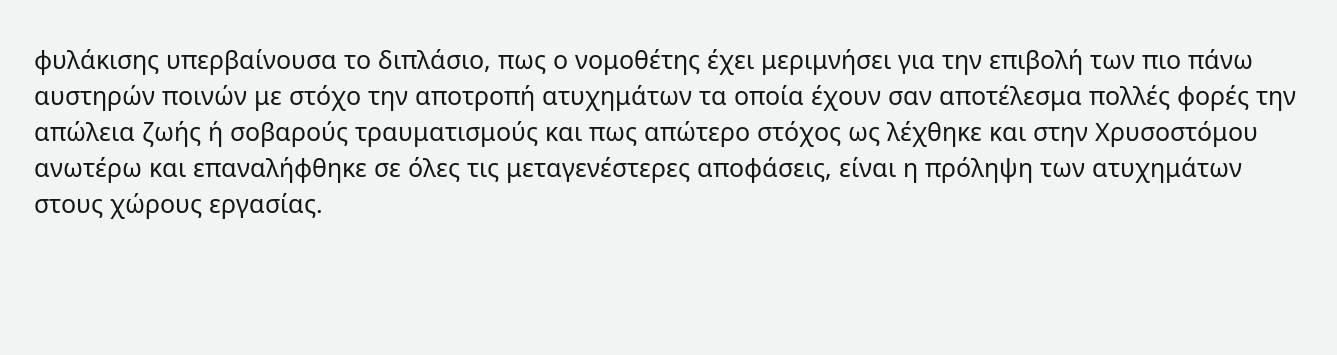φυλάκισης υπερβαίνουσα το διπλάσιο, πως ο νομοθέτης έχει μεριμνήσει για την επιβολή των πιο πάνω αυστηρών ποινών με στόχο την αποτροπή ατυχημάτων τα οποία έχουν σαν αποτέλεσμα πολλές φορές την απώλεια ζωής ή σοβαρούς τραυματισμούς και πως απώτερο στόχος ως λέχθηκε και στην Χρυσοστόμου ανωτέρω και επαναλήφθηκε σε όλες τις μεταγενέστερες αποφάσεις, είναι η πρόληψη των ατυχημάτων στους χώρους εργασίας.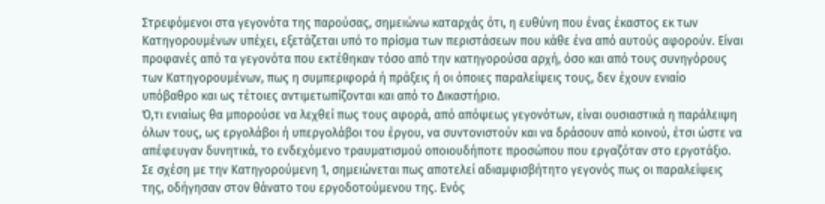Στρεφόμενοι στα γεγονότα της παρούσας, σημειώνω καταρχάς ότι, η ευθύνη που ένας έκαστος εκ των Κατηγορουμένων υπέχει, εξετάζεται υπό το πρίσμα των περιστάσεων που κάθε ένα από αυτούς αφορούν. Είναι προφανές από τα γεγονότα που εκτέθηκαν τόσο από την κατηγορούσα αρχή, όσο και από τους συνηγόρους των Κατηγορουμένων, πως η συμπεριφορά ή πράξεις ή οι όποιες παραλείψεις τους, δεν έχουν ενιαίο υπόβαθρο και ως τέτοιες αντιμετωπίζονται και από το Δικαστήριο.
Ό,τι ενιαίως θα μπορούσε να λεχθεί πως τους αφορά, από απόψεως γεγονότων, είναι ουσιαστικά η παράλειψη όλων τους, ως εργολάβοι ή υπεργολάβοι του έργου, να συντονιστούν και να δράσουν από κοινού, έτσι ώστε να απέφευγαν δυνητικά, το ενδεχόμενο τραυματισμού οποιουδήποτε προσώπου που εργαζόταν στο εργοτάξιο.
Σε σχέση με την Κατηγορούμενη 1, σημειώνεται πως αποτελεί αδιαμφισβήτητο γεγονός πως οι παραλείψεις της, οδήγησαν στον θάνατο του εργοδοτούμενου της. Ενός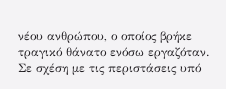νέου ανθρώπου, ο οποίος βρήκε τραγικό θάνατο ενόσω εργαζόταν. Σε σχέση με τις περιστάσεις υπό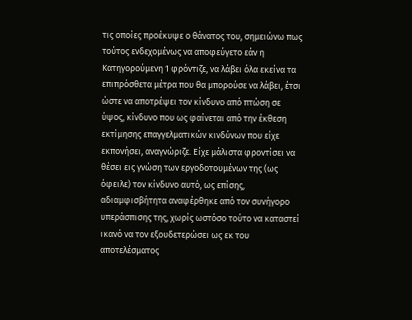τις οποίες προέκυψε ο θάνατος του, σημειώνω πως τούτος ενδεχομένως να αποφεύγετο εάν η Κατηγορούμενη 1 φρόντιζε, να λάβει όλα εκείνα τα επιπρόσθετα μέτρα που θα μπορούσε να λάβει, έτσι ώστε να αποτρέψει τον κίνδυνο από πτώση σε ύψος, κίνδυνο που ως φαίνεται από την έκθεση εκτίμησης επαγγελματικών κινδύνων που είχε εκπονήσει, αναγνώριζε. Είχε μάλιστα φροντίσει να θέσει εις γνώση των εργοδοτουμένων της (ως όφειλε) τον κίνδυνο αυτό, ως επίσης, αδιαμφισβήτητα αναφέρθηκε από τον συνήγορο υπεράσπισης της, χωρίς ωστόσο τούτο να καταστεί ικανό να τον εξουδετερώσει ως εκ του αποτελέσματος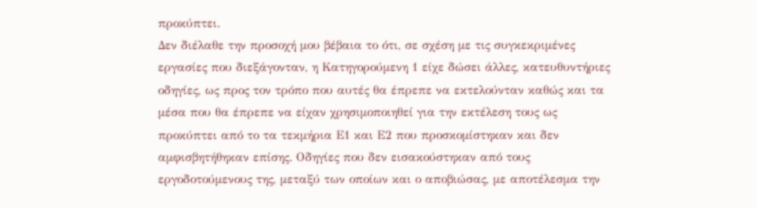προκύπτει.
Δεν διέλαθε την προσοχή μου βέβαια το ότι, σε σχέση με τις συγκεκριμένες εργασίες που διεξάγονταν, η Κατηγορούμενη 1 είχε δώσει άλλες, κατευθυντήριες οδηγίες, ως προς τον τρόπο που αυτές θα έπρεπε να εκτελούνταν καθώς και τα μέσα που θα έπρεπε να είχαν χρησιμοποιηθεί για την εκτέλεση τους ως προκύπτει από το τα τεκμήρια Ε1 και Ε2 που προσκομίστηκαν και δεν αμφισβητήθηκαν επίσης. Οδηγίες που δεν εισακούστηκαν από τους εργοδοτούμενους της, μεταξύ των οποίων και ο αποβιώσας, με αποτέλεσμα την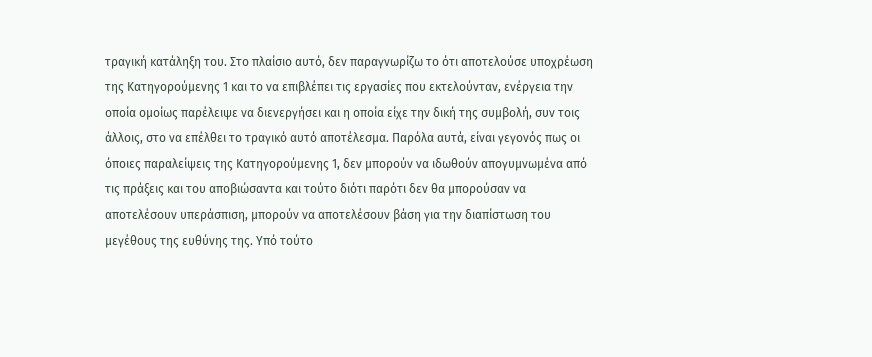τραγική κατάληξη του. Στο πλαίσιο αυτό, δεν παραγνωρίζω το ότι αποτελούσε υποχρέωση της Κατηγορούμενης 1 και το να επιβλέπει τις εργασίες που εκτελούνταν, ενέργεια την οποία ομοίως παρέλειψε να διενεργήσει και η οποία είχε την δική της συμβολή, συν τοις άλλοις, στο να επέλθει το τραγικό αυτό αποτέλεσμα. Παρόλα αυτά, είναι γεγονός πως οι όποιες παραλείψεις της Κατηγορούμενης 1, δεν μπορούν να ιδωθούν απογυμνωμένα από τις πράξεις και του αποβιώσαντα και τούτο διότι παρότι δεν θα μπορούσαν να αποτελέσουν υπεράσπιση, μπορούν να αποτελέσουν βάση για την διαπίστωση του μεγέθους της ευθύνης της. Υπό τούτο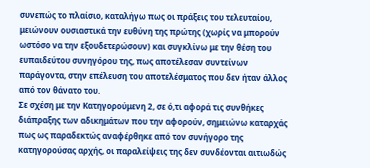συνεπώς το πλαίσιο, καταλήγω πως οι πράξεις του τελευταίου, μειώνουν ουσιαστικά την ευθύνη της πρώτης (χωρίς να μπορούν ωστόσο να την εξουδετερώσουν) και συγκλίνω με την θέση του ευπαιδεύτου συνηγόρου της, πως αποτέλεσαν συντείνων παράγοντα, στην επέλευση του αποτελέσματος που δεν ήταν άλλος από τον θάνατο του.
Σε σχέση με την Κατηγορούμενη 2, σε ό,τι αφορά τις συνθήκες διάπραξης των αδικημάτων που την αφορούν, σημειώνω καταρχάς πως ως παραδεκτώς αναφέρθηκε από τον συνήγορο της κατηγορούσας αρχής, οι παραλείψεις της δεν συνδέονται αιτιωδώς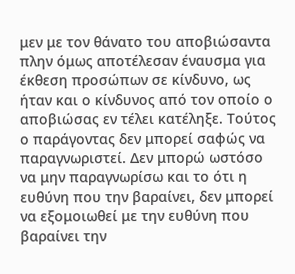μεν με τον θάνατο του αποβιώσαντα πλην όμως αποτέλεσαν έναυσμα για έκθεση προσώπων σε κίνδυνο, ως ήταν και ο κίνδυνος από τον οποίο ο αποβιώσας εν τέλει κατέληξε. Τούτος ο παράγοντας δεν μπορεί σαφώς να παραγνωριστεί. Δεν μπορώ ωστόσο να μην παραγνωρίσω και το ότι η ευθύνη που την βαραίνει, δεν μπορεί να εξομοιωθεί με την ευθύνη που βαραίνει την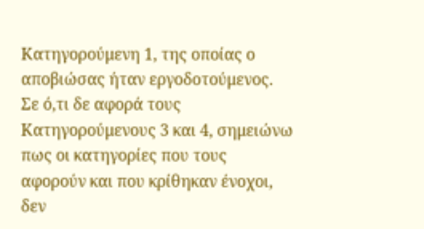Κατηγορούμενη 1, της οποίας ο αποβιώσας ήταν εργοδοτούμενος.
Σε ό,τι δε αφορά τους Κατηγορούμενους 3 και 4, σημειώνω πως οι κατηγορίες που τους αφορούν και που κρίθηκαν ένοχοι, δεν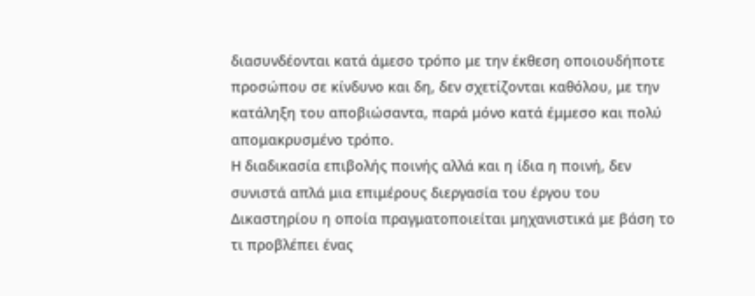διασυνδέονται κατά άμεσο τρόπο με την έκθεση οποιουδήποτε προσώπου σε κίνδυνο και δη, δεν σχετίζονται καθόλου, με την κατάληξη του αποβιώσαντα, παρά μόνο κατά έμμεσο και πολύ απομακρυσμένο τρόπο.
Η διαδικασία επιβολής ποινής αλλά και η ίδια η ποινή, δεν συνιστά απλά μια επιμέρους διεργασία του έργου του Δικαστηρίου η οποία πραγματοποιείται μηχανιστικά με βάση το τι προβλέπει ένας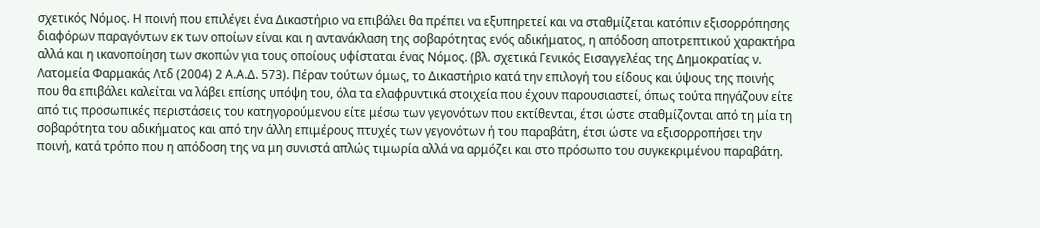σχετικός Νόμος. Η ποινή που επιλέγει ένα Δικαστήριο να επιβάλει θα πρέπει να εξυπηρετεί και να σταθμίζεται κατόπιν εξισορρόπησης διαφόρων παραγόντων εκ των οποίων είναι και η αντανάκλαση της σοβαρότητας ενός αδικήματος, η απόδοση αποτρεπτικού χαρακτήρα αλλά και η ικανοποίηση των σκοπών για τους οποίους υφίσταται ένας Νόμος. (βλ. σχετικά Γενικός Εισαγγελέας της Δημοκρατίας ν. Λατομεία Φαρμακάς Λτδ (2004) 2 Α.Α.Δ. 573). Πέραν τούτων όμως, το Δικαστήριο κατά την επιλογή του είδους και ύψους της ποινής που θα επιβάλει καλείται να λάβει επίσης υπόψη του, όλα τα ελαφρυντικά στοιχεία που έχουν παρουσιαστεί, όπως τούτα πηγάζουν είτε από τις προσωπικές περιστάσεις του κατηγορούμενου είτε μέσω των γεγονότων που εκτίθενται, έτσι ώστε σταθμίζονται από τη μία τη σοβαρότητα του αδικήματος και από την άλλη επιμέρους πτυχές των γεγονότων ή του παραβάτη, έτσι ώστε να εξισορροπήσει την ποινή, κατά τρόπο που η απόδοση της να μη συνιστά απλώς τιμωρία αλλά να αρμόζει και στο πρόσωπο του συγκεκριμένου παραβάτη.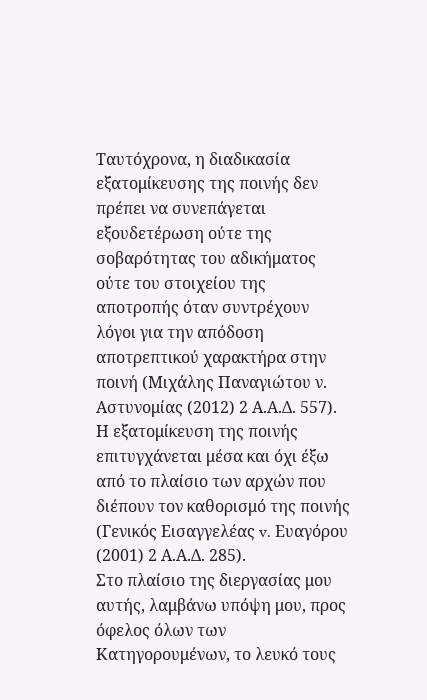Ταυτόχρονα, η διαδικασία εξατομίκευσης της ποινής δεν πρέπει να συνεπάγεται εξουδετέρωση ούτε της σοβαρότητας του αδικήματος ούτε του στοιχείου της αποτροπής όταν συντρέχουν λόγοι για την απόδοση αποτρεπτικού χαρακτήρα στην ποινή (Μιχάλης Παναγιώτου ν. Αστυνομίας (2012) 2 Α.Α.Δ. 557). Η εξατομίκευση της ποινής επιτυγχάνεται μέσα και όχι έξω από το πλαίσιο των αρχών που διέπουν τον καθορισμό της ποινής (Γενικός Εισαγγελέας v. Ευαγόρου (2001) 2 Α.Α.Δ. 285).
Στο πλαίσιο της διεργασίας μου αυτής, λαμβάνω υπόψη μου, προς όφελος όλων των Κατηγορουμένων, το λευκό τους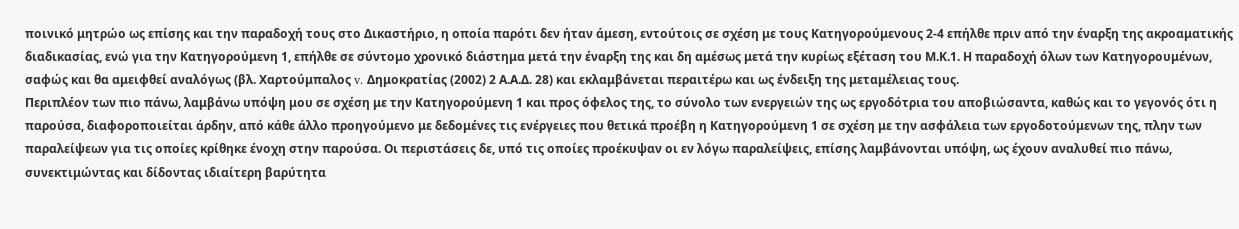ποινικό μητρώο ως επίσης και την παραδοχή τους στο Δικαστήριο, η οποία παρότι δεν ήταν άμεση, εντούτοις σε σχέση με τους Κατηγορούμενους 2-4 επήλθε πριν από την έναρξη της ακροαματικής διαδικασίας, ενώ για την Κατηγορούμενη 1, επήλθε σε σύντομο χρονικό διάστημα μετά την έναρξη της και δη αμέσως μετά την κυρίως εξέταση του Μ.Κ.1. Η παραδοχή όλων των Κατηγορουμένων, σαφώς και θα αμειφθεί αναλόγως (βλ. Χαρτούμπαλος v. Δημοκρατίας (2002) 2 Α.Α.Δ. 28) και εκλαμβάνεται περαιτέρω και ως ένδειξη της μεταμέλειας τους.
Περιπλέον των πιο πάνω, λαμβάνω υπόψη μου σε σχέση με την Κατηγορούμενη 1 και προς όφελος της, το σύνολο των ενεργειών της ως εργοδότρια του αποβιώσαντα, καθώς και το γεγονός ότι η παρούσα, διαφοροποιείται άρδην, από κάθε άλλο προηγούμενο με δεδομένες τις ενέργειες που θετικά προέβη η Κατηγορούμενη 1 σε σχέση με την ασφάλεια των εργοδοτούμενων της, πλην των παραλείψεων για τις οποίες κρίθηκε ένοχη στην παρούσα. Οι περιστάσεις δε, υπό τις οποίες προέκυψαν οι εν λόγω παραλείψεις, επίσης λαμβάνονται υπόψη, ως έχουν αναλυθεί πιο πάνω, συνεκτιμώντας και δίδοντας ιδιαίτερη βαρύτητα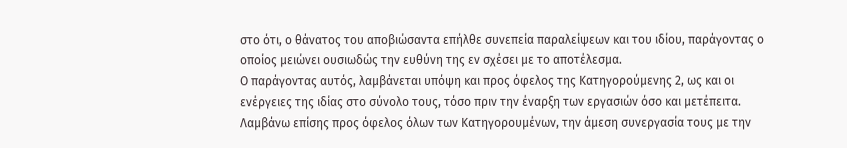στο ότι, ο θάνατος του αποβιώσαντα επήλθε συνεπεία παραλείψεων και του ιδίου, παράγοντας ο οποίος μειώνει ουσιωδώς την ευθύνη της εν σχέσει με το αποτέλεσμα.
Ο παράγοντας αυτός, λαμβάνεται υπόψη και προς όφελος της Κατηγορούμενης 2, ως και οι ενέργειες της ιδίας στο σύνολο τους, τόσο πριν την έναρξη των εργασιών όσο και μετέπειτα.
Λαμβάνω επίσης προς όφελος όλων των Κατηγορουμένων, την άμεση συνεργασία τους με την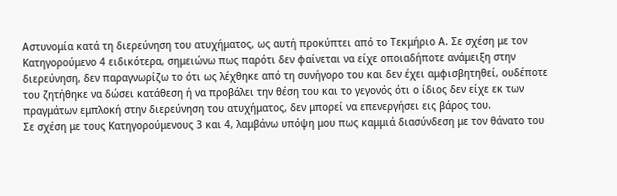Αστυνομία κατά τη διερεύνηση του ατυχήματος, ως αυτή προκύπτει από το Τεκμήριο Α. Σε σχέση με τον Κατηγορούμενο 4 ειδικότερα, σημειώνω πως παρότι δεν φαίνεται να είχε οποιαδήποτε ανάμειξη στην διερεύνηση, δεν παραγνωρίζω το ότι ως λέχθηκε από τη συνήγορο του και δεν έχει αμφισβητηθεί, ουδέποτε του ζητήθηκε να δώσει κατάθεση ή να προβάλει την θέση του και το γεγονός ότι ο ίδιος δεν είχε εκ των πραγμάτων εμπλοκή στην διερεύνηση του ατυχήματος, δεν μπορεί να επενεργήσει εις βάρος του.
Σε σχέση με τους Κατηγορούμενους 3 και 4, λαμβάνω υπόψη μου πως καμμιά διασύνδεση με τον θάνατο του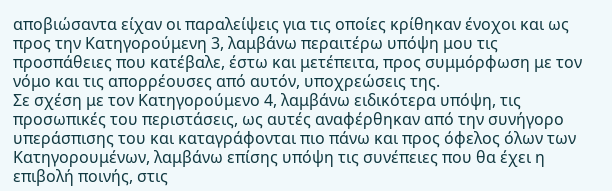αποβιώσαντα είχαν οι παραλείψεις για τις οποίες κρίθηκαν ένοχοι και ως προς την Κατηγορούμενη 3, λαμβάνω περαιτέρω υπόψη μου τις προσπάθειες που κατέβαλε, έστω και μετέπειτα, προς συμμόρφωση με τον νόμο και τις απορρέουσες από αυτόν, υποχρεώσεις της.
Σε σχέση με τον Κατηγορούμενο 4, λαμβάνω ειδικότερα υπόψη, τις προσωπικές του περιστάσεις, ως αυτές αναφέρθηκαν από την συνήγορο υπεράσπισης του και καταγράφονται πιο πάνω και προς όφελος όλων των Κατηγορουμένων, λαμβάνω επίσης υπόψη τις συνέπειες που θα έχει η επιβολή ποινής, στις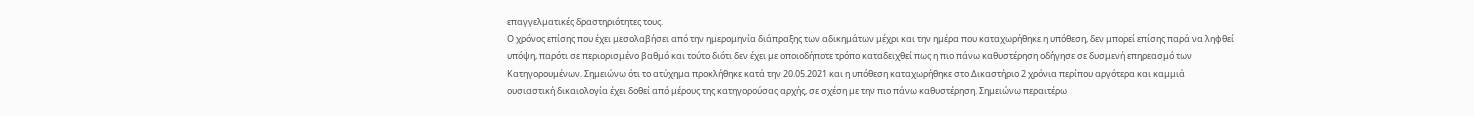επαγγελματικές δραστηριότητες τους.
Ο χρόνος επίσης που έχει μεσολαβήσει από την ημερομηνία διάπραξης των αδικημάτων μέχρι και την ημέρα που καταχωρήθηκε η υπόθεση, δεν μπορεί επίσης παρά να ληφθεί υπόψη, παρότι σε περιορισμένο βαθμό και τούτο διότι δεν έχει με οποιοδήποτε τρόπο καταδειχθεί πως η πιο πάνω καθυστέρηση οδήγησε σε δυσμενή επηρεασμό των Κατηγορουμένων. Σημειώνω ότι το ατύχημα προκλήθηκε κατά την 20.05.2021 και η υπόθεση καταχωρήθηκε στο Δικαστήριο 2 χρόνια περίπου αργότερα και καμμιά ουσιαστική δικαιολογία έχει δοθεί από μέρους της κατηγορούσας αρχής, σε σχέση με την πιο πάνω καθυστέρηση. Σημειώνω περαιτέρω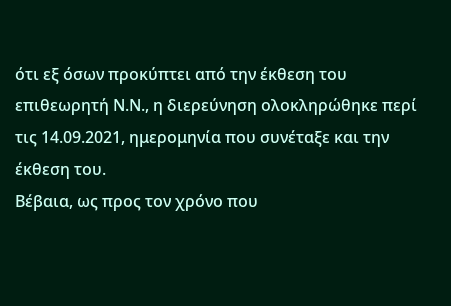ότι εξ όσων προκύπτει από την έκθεση του επιθεωρητή Ν.Ν., η διερεύνηση ολοκληρώθηκε περί τις 14.09.2021, ημερομηνία που συνέταξε και την έκθεση του.
Βέβαια, ως προς τον χρόνο που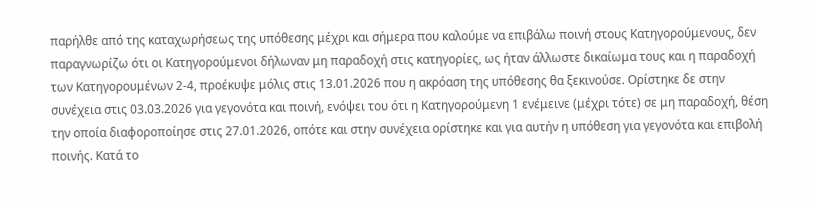παρήλθε από της καταχωρήσεως της υπόθεσης μέχρι και σήμερα που καλούμε να επιβάλω ποινή στους Κατηγορούμενους, δεν παραγνωρίζω ότι οι Κατηγορούμενοι δήλωναν μη παραδοχή στις κατηγορίες, ως ήταν άλλωστε δικαίωμα τους και η παραδοχή των Κατηγορουμένων 2-4, προέκυψε μόλις στις 13.01.2026 που η ακρόαση της υπόθεσης θα ξεκινούσε. Ορίστηκε δε στην συνέχεια στις 03.03.2026 για γεγονότα και ποινή, ενόψει του ότι η Κατηγορούμενη 1 ενέμεινε (μέχρι τότε) σε μη παραδοχή, θέση την οποία διαφοροποίησε στις 27.01.2026, οπότε και στην συνέχεια ορίστηκε και για αυτήν η υπόθεση για γεγονότα και επιβολή ποινής. Κατά το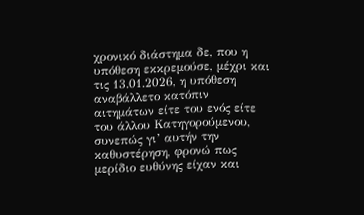χρονικό διάστημα δε, που η υπόθεση εκκρεμούσε, μέχρι και τις 13.01.2026, η υπόθεση αναβάλλετο κατόπιν αιτημάτων είτε του ενός είτε του άλλου Κατηγορούμενου, συνεπώς γι’ αυτήν την καθυστέρηση, φρονώ πως μερίδιο ευθύνης είχαν και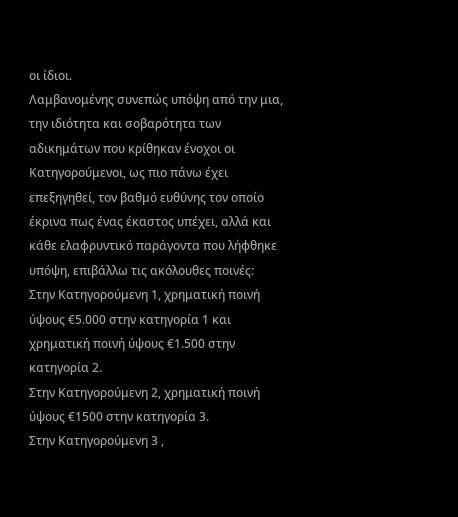οι ίδιοι.
Λαμβανομένης συνεπώς υπόψη από την μια, την ιδιότητα και σοβαρότητα των αδικημάτων που κρίθηκαν ένοχοι οι Κατηγορούμενοι, ως πιο πάνω έχει επεξηγηθεί, τον βαθμό ευθύνης τον οποίο έκρινα πως ένας έκαστος υπέχει, αλλά και κάθε ελαφρυντικό παράγοντα που λήφθηκε υπόψη, επιβάλλω τις ακόλουθες ποινές:
Στην Κατηγορούμενη 1, χρηματική ποινή ύψους €5.000 στην κατηγορία 1 και χρηματική ποινή ύψους €1.500 στην κατηγορία 2.
Στην Κατηγορούμενη 2, χρηματική ποινή ύψους €1500 στην κατηγορία 3.
Στην Κατηγορούμενη 3 ,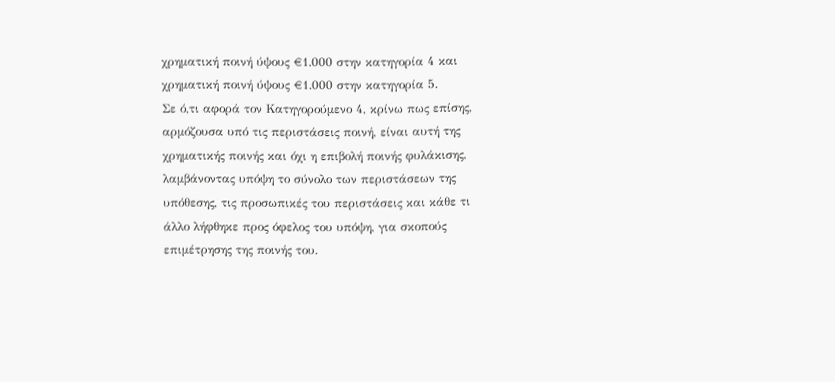χρηματική ποινή ύψους €1.000 στην κατηγορία 4 και χρηματική ποινή ύψους €1.000 στην κατηγορία 5.
Σε ό,τι αφορά τον Κατηγορούμενο 4, κρίνω πως επίσης, αρμόζουσα υπό τις περιστάσεις ποινή, είναι αυτή της χρηματικής ποινής και όχι η επιβολή ποινής φυλάκισης, λαμβάνοντας υπόψη το σύνολο των περιστάσεων της υπόθεσης, τις προσωπικές του περιστάσεις και κάθε τι άλλο λήφθηκε προς όφελος του υπόψη, για σκοπούς επιμέτρησης της ποινής του.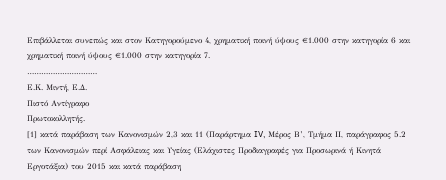Επιβάλλεται συνεπώς και στον Κατηγορούμενο 4, χρηματική ποινή ύψους €1.000 στην κατηγορία 6 και χρηματική ποινή ύψους €1.000 στην κατηγορία 7.
…………………………
Ε.Κ. Μιντή, Ε.Δ.
Πιστό Αντίγραφο
Πρωτοκολλητής.
[1] κατά παράβαση των Κανονισμών 2,3 και 11 (Παράρτημα IV, Μέρος Β’, Τμήμα ΙΙ, παράγραφος 5.2 των Κανονισμών περί Ασφάλειας και Υγείας (Ελάχιστες Προδιαγραφές για Προσωρινά ή Κινητά Εργοτάξια) του 2015 και κατά παράβαση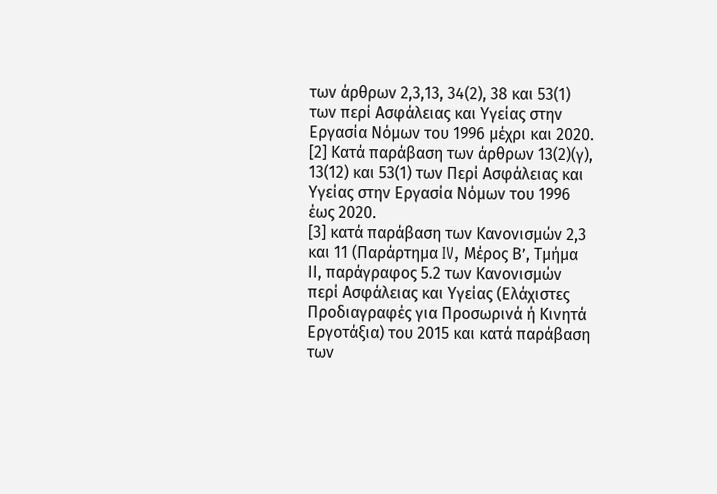των άρθρων 2,3,13, 34(2), 38 και 53(1) των περί Ασφάλειας και Υγείας στην Εργασία Νόμων του 1996 μέχρι και 2020.
[2] Κατά παράβαση των άρθρων 13(2)(γ), 13(12) και 53(1) των Περί Ασφάλειας και Υγείας στην Εργασία Νόμων του 1996 έως 2020.
[3] κατά παράβαση των Κανονισμών 2,3 και 11 (Παράρτημα IV, Μέρος Β’, Τμήμα ΙΙ, παράγραφος 5.2 των Κανονισμών περί Ασφάλειας και Υγείας (Ελάχιστες Προδιαγραφές για Προσωρινά ή Κινητά Εργοτάξια) του 2015 και κατά παράβαση των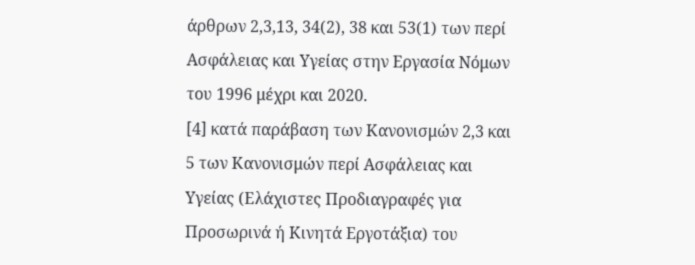άρθρων 2,3,13, 34(2), 38 και 53(1) των περί Ασφάλειας και Υγείας στην Εργασία Νόμων του 1996 μέχρι και 2020.
[4] κατά παράβαση των Κανονισμών 2,3 και 5 των Κανονισμών περί Ασφάλειας και Υγείας (Ελάχιστες Προδιαγραφές για Προσωρινά ή Κινητά Εργοτάξια) του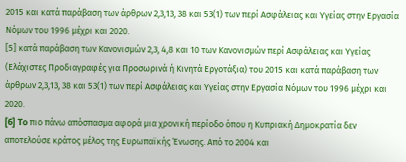2015 και κατά παράβαση των άρθρων 2,3,13, 38 και 53(1) των περί Ασφάλειας και Υγείας στην Εργασία Νόμων του 1996 μέχρι και 2020.
[5] κατά παράβαση των Κανονισμών 2,3, 4,8 και 10 των Κανονισμών περί Ασφάλειας και Υγείας (Ελάχιστες Προδιαγραφές για Προσωρινά ή Κινητά Εργοτάξια) του 2015 και κατά παράβαση των άρθρων 2,3,13, 38 και 53(1) των περί Ασφάλειας και Υγείας στην Εργασία Νόμων του 1996 μέχρι και 2020.
[6] To πιο πάνω απόσπασμα αφορά μια χρονική περίοδο όπου η Κυπριακή Δημοκρατία δεν αποτελούσε κράτος μέλος της Ευρωπαϊκής Ένωσης. Από το 2004 και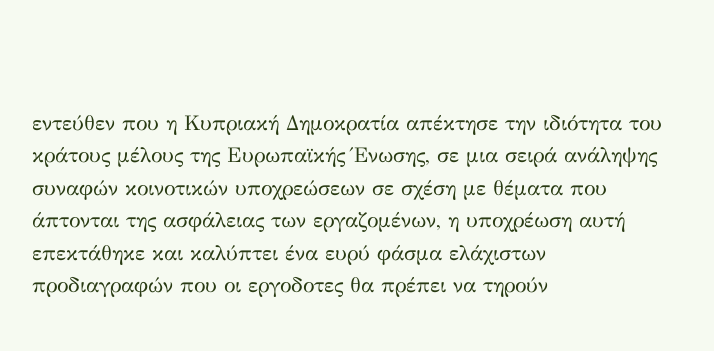εντεύθεν που η Κυπριακή Δημοκρατία απέκτησε την ιδιότητα του κράτους μέλους της Ευρωπαϊκής Ένωσης, σε μια σειρά ανάληψης συναφών κοινοτικών υποχρεώσεων σε σχέση με θέματα που άπτονται της ασφάλειας των εργαζομένων, η υποχρέωση αυτή επεκτάθηκε και καλύπτει ένα ευρύ φάσμα ελάχιστων προδιαγραφών που οι εργοδοτες θα πρέπει να τηρούν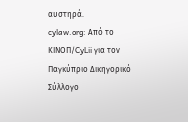αυστηρά.
cylaw.org: Από το ΚΙΝOΠ/CyLii για τον Παγκύπριο Δικηγορικό Σύλλογο